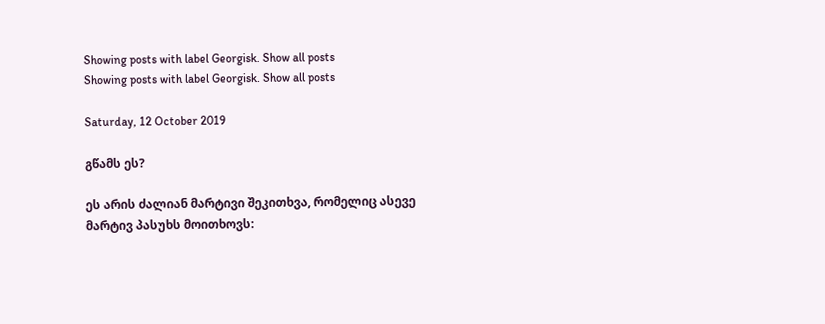Showing posts with label Georgisk. Show all posts
Showing posts with label Georgisk. Show all posts

Saturday, 12 October 2019

გწამს ეს?

ეს არის ძალიან მარტივი შეკითხვა, რომელიც ასევე მარტივ პასუხს მოითხოვს: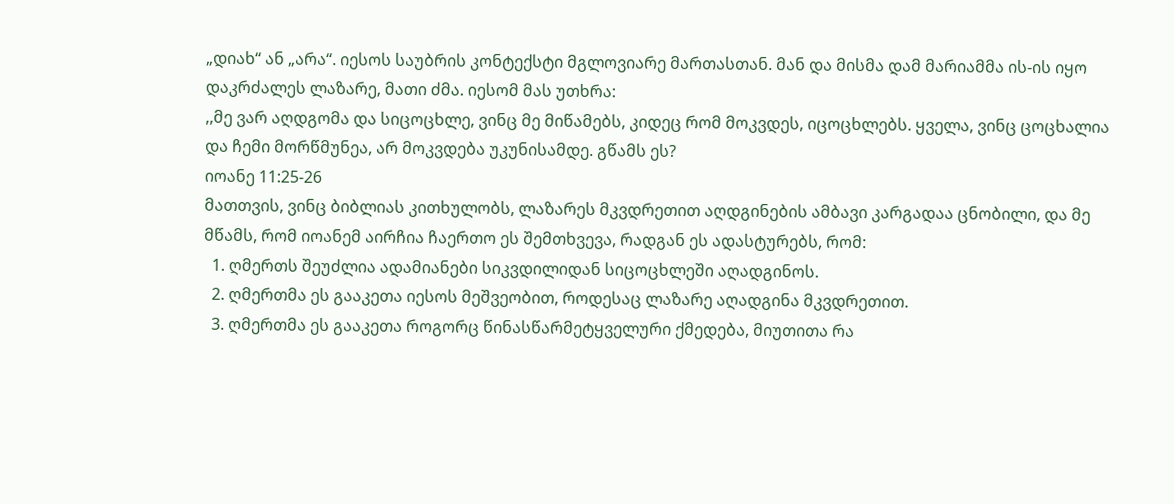„დიახ“ ან „არა“. იესოს საუბრის კონტექსტი მგლოვიარე მართასთან. მან და მისმა დამ მარიამმა ის-ის იყო დაკრძალეს ლაზარე, მათი ძმა. იესომ მას უთხრა:
,,მე ვარ აღდგომა და სიცოცხლე, ვინც მე მიწამებს, კიდეც რომ მოკვდეს, იცოცხლებს. ყველა, ვინც ცოცხალია და ჩემი მორწმუნეა, არ მოკვდება უკუნისამდე. გწამს ეს?
იოანე 11:25-26
მათთვის, ვინც ბიბლიას კითხულობს, ლაზარეს მკვდრეთით აღდგინების ამბავი კარგადაა ცნობილი, და მე მწამს, რომ იოანემ აირჩია ჩაერთო ეს შემთხვევა, რადგან ეს ადასტურებს, რომ:
  1. ღმერთს შეუძლია ადამიანები სიკვდილიდან სიცოცხლეში აღადგინოს.
  2. ღმერთმა ეს გააკეთა იესოს მეშვეობით, როდესაც ლაზარე აღადგინა მკვდრეთით.
  3. ღმერთმა ეს გააკეთა როგორც წინასწარმეტყველური ქმედება, მიუთითა რა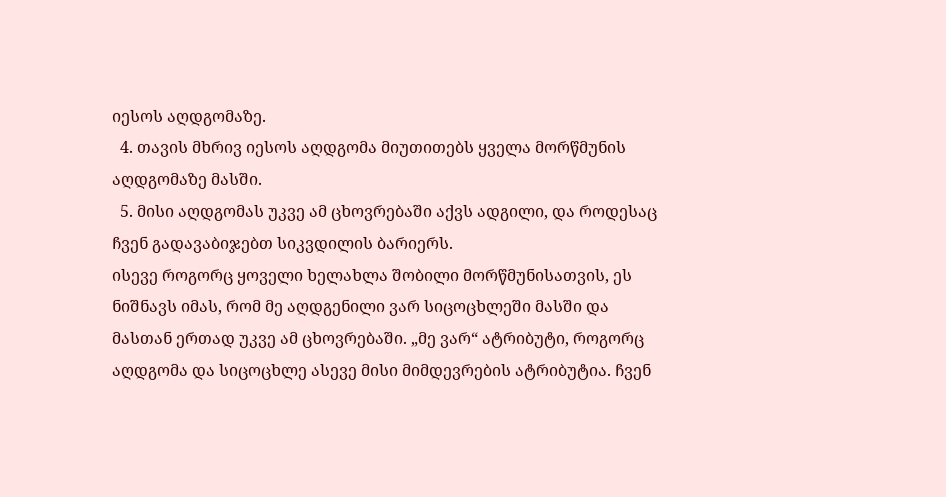იესოს აღდგომაზე.
  4. თავის მხრივ იესოს აღდგომა მიუთითებს ყველა მორწმუნის აღდგომაზე მასში.
  5. მისი აღდგომას უკვე ამ ცხოვრებაში აქვს ადგილი, და როდესაც ჩვენ გადავაბიჯებთ სიკვდილის ბარიერს.
ისევე როგორც ყოველი ხელახლა შობილი მორწმუნისათვის, ეს ნიშნავს იმას, რომ მე აღდგენილი ვარ სიცოცხლეში მასში და მასთან ერთად უკვე ამ ცხოვრებაში. „მე ვარ“ ატრიბუტი, როგორც აღდგომა და სიცოცხლე ასევე მისი მიმდევრების ატრიბუტია. ჩვენ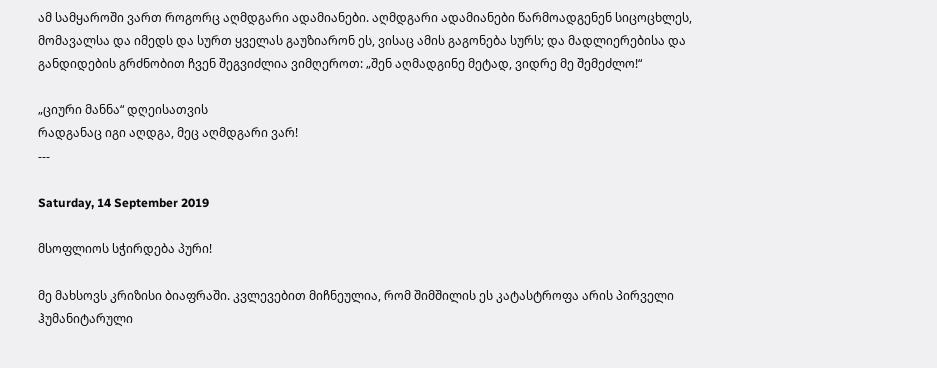ამ სამყაროში ვართ როგორც აღმდგარი ადამიანები. აღმდგარი ადამიანები წარმოადგენენ სიცოცხლეს, მომავალსა და იმედს და სურთ ყველას გაუზიარონ ეს, ვისაც ამის გაგონება სურს; და მადლიერებისა და განდიდების გრძნობით ჩვენ შეგვიძლია ვიმღეროთ: „შენ აღმადგინე მეტად, ვიდრე მე შემეძლო!“

„ციური მანნა“ დღეისათვის
რადგანაც იგი აღდგა, მეც აღმდგარი ვარ!
---

Saturday, 14 September 2019

მსოფლიოს სჭირდება პური!

მე მახსოვს კრიზისი ბიაფრაში. კვლევებით მიჩნეულია, რომ შიმშილის ეს კატასტროფა არის პირველი ჰუმანიტარული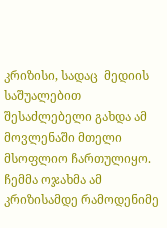კრიზისი, სადაც  მედიის საშუალებით შესაძლებელი გახდა ამ მოვლენაში მთელი მსოფლიო ჩართულიყო. ჩემმა ოჯახმა ამ კრიზისამდე რამოდენიმე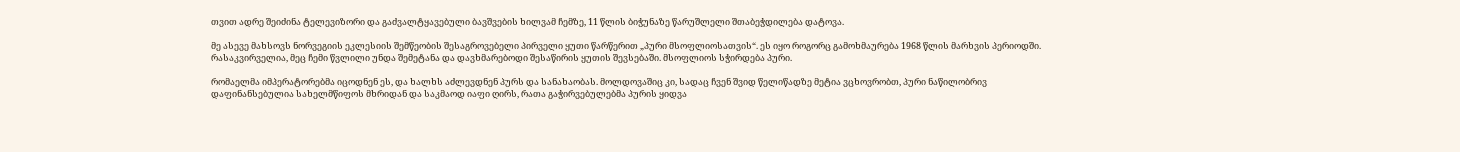თვით ადრე შეიძინა ტელევიზორი და გაძვალტყავებული ბავშვების ხილვამ ჩემზე, 11 წლის ბიჭუნაზე წარუშლელი შთაბეჭდილება დატოვა.

მე ასევე მახსოვს ნორვეგიის ეკლესიის შემწეობის შესაგროვებელი პირველი ყუთი წარწერით „პური მსოფლიოსათვის“. ეს იყო როგორც გამოხმაურება 1968 წლის მარხვის პერიოდში. რასაკვირველია, მეც ჩემი წვლილი უნდა შემეტანა და დავხმარებოდი შესაწირის ყუთის შევსებაში. მსოფლიოს სჭირდება პური.

რომაელმა იმპერატორებმა იცოდნენ ეს, და ხალხს აძლევდნენ პურს და სანახაობას. მოლდოვაშიც კი, სადაც ჩვენ შვიდ წელიწადზე მეტია ვცხოვრობთ, პური ნაწილობრივ დაფინანსებულია სახელმწიფოს მხრიდან და საკმაოდ იაფი ღირს, რათა გაჭირვებულებმა პურის ყიდვა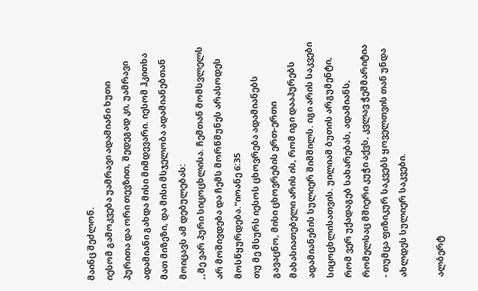მაინც შეძლონ.
იესომ გამოკვება უამრავი ადამიანი ხუთი პურითა და ორი თევზით, შედეგად კი, უამრავი ადამიანი გახდა მისი მიმდევარი. იესომ ჰკითხა მათ მიზეზი, და მისი მსჯელობა ადამიანებთან მოიცავს ამ დებულებას:
,,მე ვარ პური სიცოცხლისა. ჩემთან მომსვლელს არ მოშივდება და ჩემს მორწმუნეს არასოდეს მოსწყურდება.“იოანე 6:35
თუ მე მსურს იესოს ცხოვრება ადამიანებს გავაცნო, მისი ცხოვრების ერთ-ერთი მახასიათებელი არის ის, რომ იგი დააპურებს ადამიანების სულიერ შიმშილს. იგი არის საკვები სიცოცხლისათვის. უილიამ ბუთის არგუმენტი, რომ ვერ უქადაგებ სახარებას, ადამიანს, რომელსაც მშიერი კუჭი აქვს, კვლავ ჭეშმარიტია - თუმცა ფიზიკურ საკვებს ყოველთვის თან უნდა ახლდეს სულიერ საკვები.

ალბერტ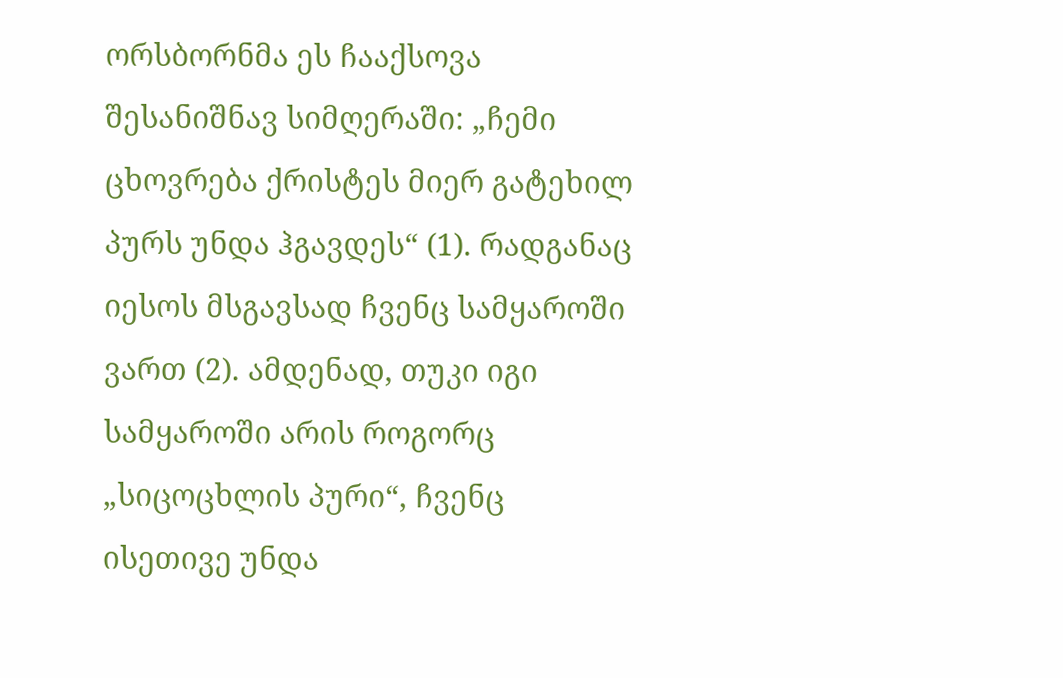ორსბორნმა ეს ჩააქსოვა შესანიშნავ სიმღერაში: „ჩემი ცხოვრება ქრისტეს მიერ გატეხილ პურს უნდა ჰგავდეს“ (1). რადგანაც იესოს მსგავსად ჩვენც სამყაროში ვართ (2). ამდენად, თუკი იგი სამყაროში არის როგორც „სიცოცხლის პური“, ჩვენც ისეთივე უნდა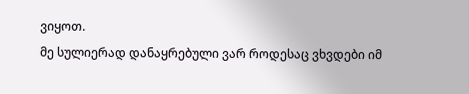ვიყოთ.
მე სულიერად დანაყრებული ვარ როდესაც ვხვდები იმ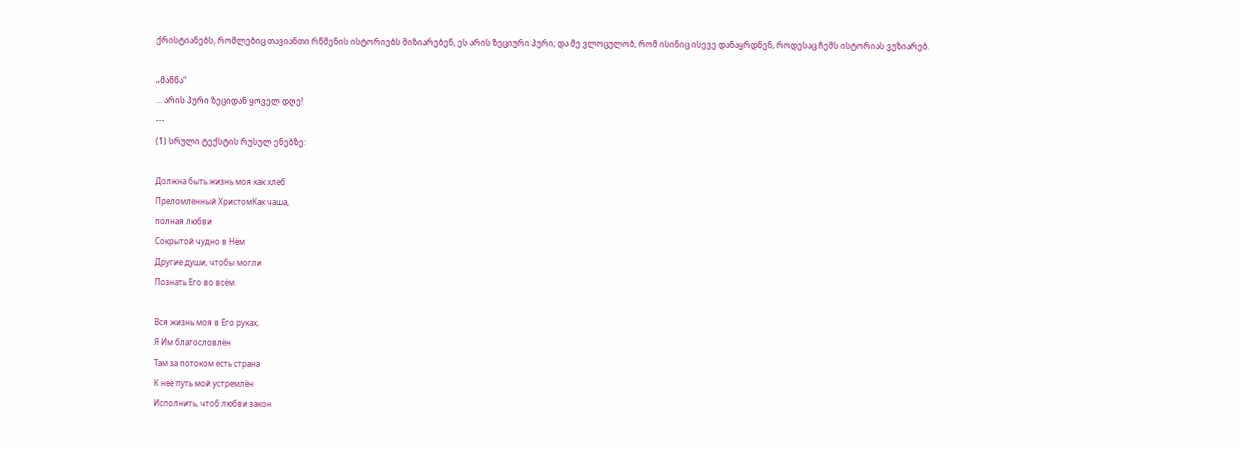ქრისტიანებს, რომლებიც თავიანთი რწმენის ისტორიებს მიზიარებენ, ეს არის ზეციური პური; და მე ვლოცულობ, რომ ისინიც ისევე დანაყრდნენ, როდესაც ჩემს ისტორიას ვუზიარებ.

„მანნა“
... არის პური ზეციდან ყოველ დღე!
---
(1) სრული ტექსტის რუსულ ენებზე:

Должна быть жизнь моя как хлеб
Преломленный ХристомКак чаша,
полная любви
Сокрытой чудно в Нём
Другие души, чтобы могли
Познать Его во всём.

Вся жизнь моя в Его руках,
Я Им благословлён
Там за потоком есть страна
К неё путь мой устремлён
Исполнить, чтоб любви закон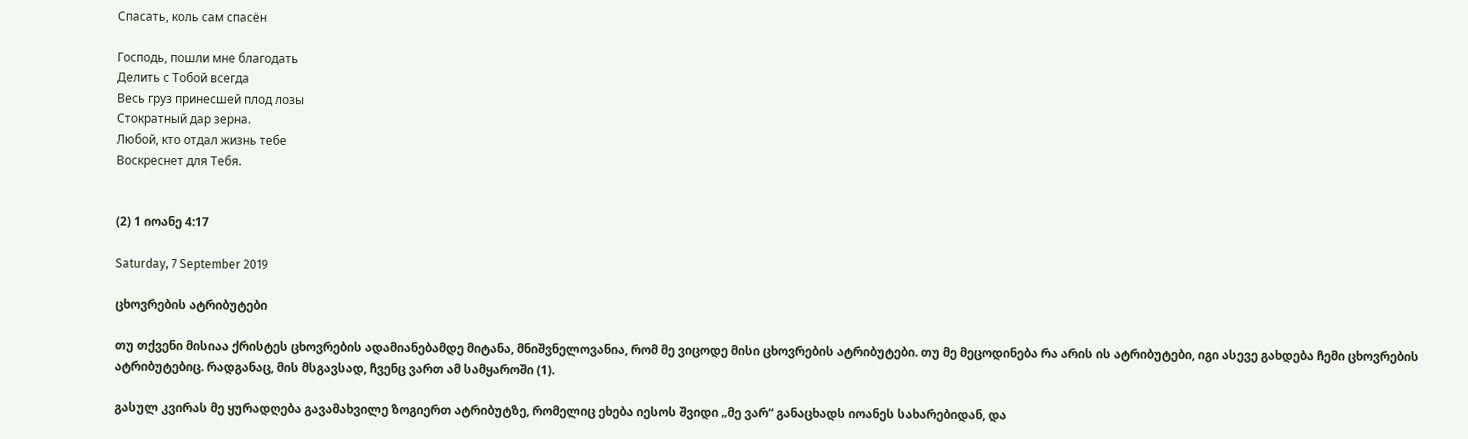Спасать, коль сам спасён

Господь, пошли мне благодать
Делить с Тобой всегда
Весь груз принесшей плод лозы
Стократный дар зерна.
Любой, кто отдал жизнь тебе
Воскреснет для Тебя.


(2) 1 იოანე 4:17

Saturday, 7 September 2019

ცხოვრების ატრიბუტები

თუ თქვენი მისიაა ქრისტეს ცხოვრების ადამიანებამდე მიტანა, მნიშვნელოვანია, რომ მე ვიცოდე მისი ცხოვრების ატრიბუტები. თუ მე მეცოდინება რა არის ის ატრიბუტები, იგი ასევე გახდება ჩემი ცხოვრების ატრიბუტებიც. რადგანაც, მის მსგავსად, ჩვენც ვართ ამ სამყაროში (1).

გასულ კვირას მე ყურადღება გავამახვილე ზოგიერთ ატრიბუტზე, რომელიც ეხება იესოს შვიდი „მე ვარ“ განაცხადს იოანეს სახარებიდან, და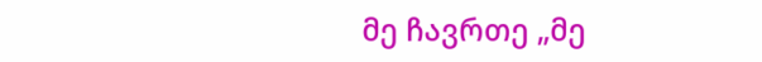მე ჩავრთე „მე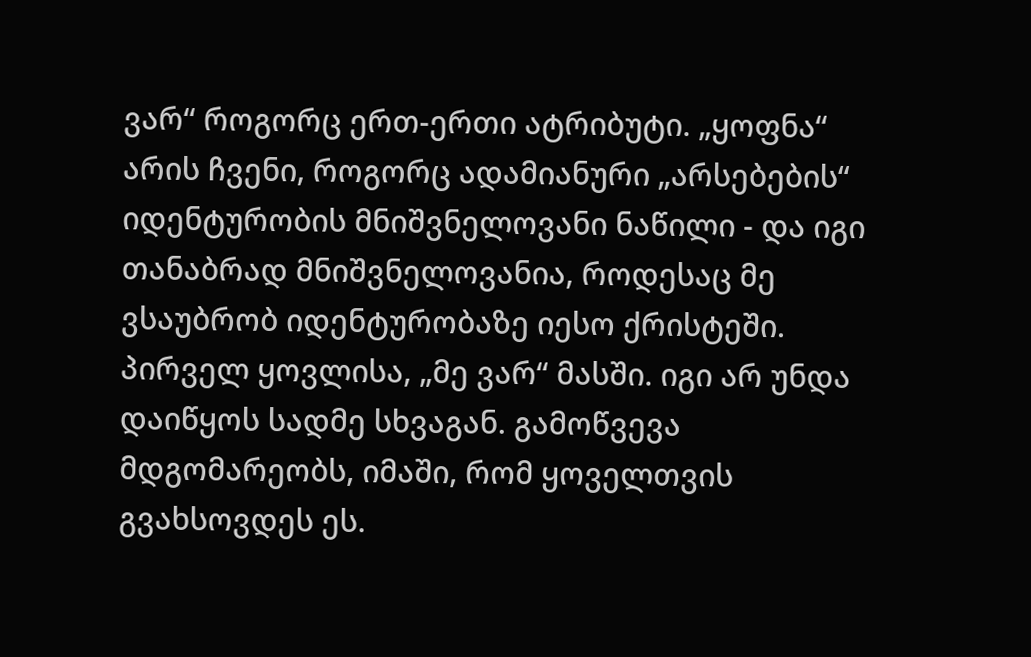ვარ“ როგორც ერთ-ერთი ატრიბუტი. „ყოფნა“ არის ჩვენი, როგორც ადამიანური „არსებების“ იდენტურობის მნიშვნელოვანი ნაწილი - და იგი თანაბრად მნიშვნელოვანია, როდესაც მე ვსაუბრობ იდენტურობაზე იესო ქრისტეში. პირველ ყოვლისა, „მე ვარ“ მასში. იგი არ უნდა დაიწყოს სადმე სხვაგან. გამოწვევა მდგომარეობს, იმაში, რომ ყოველთვის გვახსოვდეს ეს.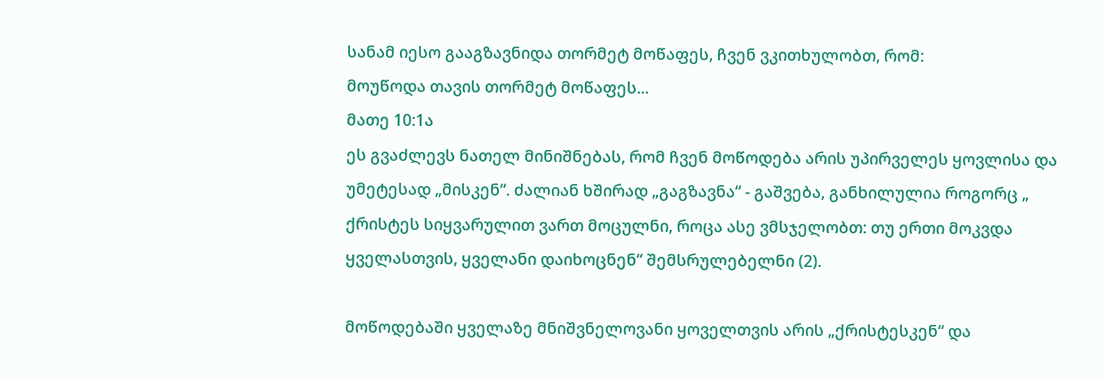სანამ იესო გააგზავნიდა თორმეტ მოწაფეს, ჩვენ ვკითხულობთ, რომ:
მოუწოდა თავის თორმეტ მოწაფეს...
მათე 10:1ა
ეს გვაძლევს ნათელ მინიშნებას, რომ ჩვენ მოწოდება არის უპირველეს ყოვლისა და უმეტესად „მისკენ“. ძალიან ხშირად „გაგზავნა“ - გაშვება, განხილულია როგორც „ ქრისტეს სიყვარულით ვართ მოცულნი, როცა ასე ვმსჯელობთ: თუ ერთი მოკვდა ყველასთვის, ყველანი დაიხოცნენ“ შემსრულებელნი (2).

მოწოდებაში ყველაზე მნიშვნელოვანი ყოველთვის არის „ქრისტესკენ“ და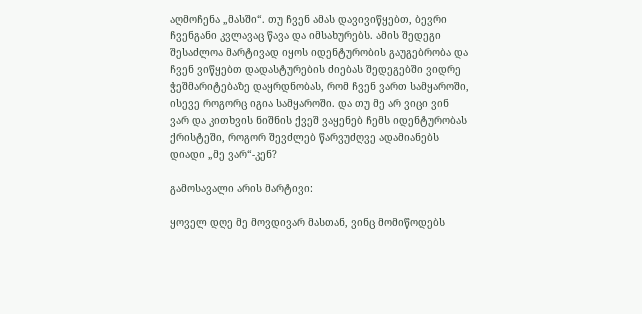აღმოჩენა „მასში“. თუ ჩვენ ამას დავივიწყებთ, ბევრი ჩვენგანი კვლავაც წავა და იმსახურებს. ამის შედეგი შესაძლოა მარტივად იყოს იდენტურობის გაუგებრობა და ჩვენ ვიწყებთ დადასტურების ძიებას შედეგებში ვიდრე ჭეშმარიტებაზე დაყრდნობას, რომ ჩვენ ვართ სამყაროში, ისევე როგორც იგია სამყაროში. და თუ მე არ ვიცი ვინ ვარ და კითხვის ნიშნის ქვეშ ვაყენებ ჩემს იდენტურობას ქრისტეში, როგორ შევძლებ წარვუძღვე ადამიანებს დიადი „მე ვარ“-კენ?

გამოსავალი არის მარტივი:

ყოველ დღე მე მოვდივარ მასთან, ვინც მომიწოდებს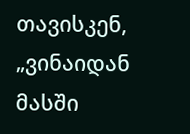თავისკენ, „ვინაიდან მასში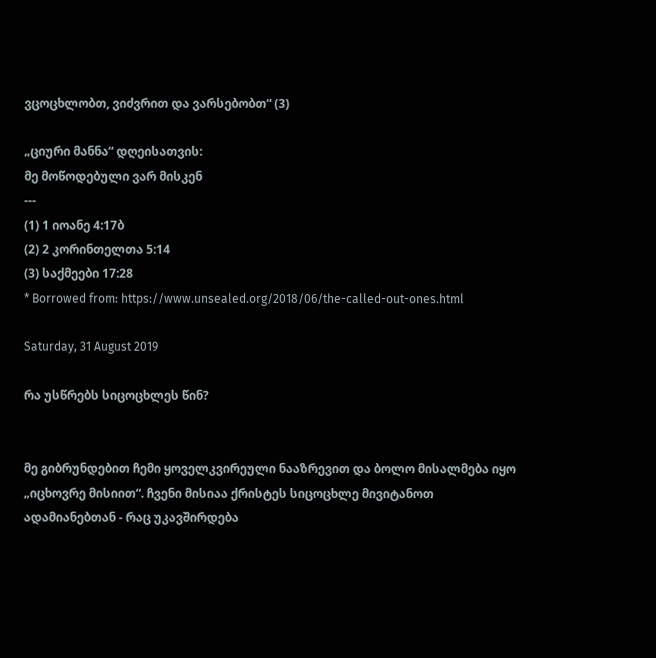ვცოცხლობთ, ვიძვრით და ვარსებობთ“ (3)

„ციური მანნა“ დღეისათვის:
მე მოწოდებული ვარ მისკენ
---
(1) 1 იოანე 4:17ბ
(2) 2 კორინთელთა 5:14
(3) საქმეები 17:28
* Borrowed from: https://www.unsealed.org/2018/06/the-called-out-ones.html

Saturday, 31 August 2019

რა უსწრებს სიცოცხლეს წინ?


მე გიბრუნდებით ჩემი ყოველკვირეული ნააზრევით და ბოლო მისალმება იყო „იცხოვრე მისიით“. ჩვენი მისიაა ქრისტეს სიცოცხლე მივიტანოთ ადამიანებთან - რაც უკავშირდება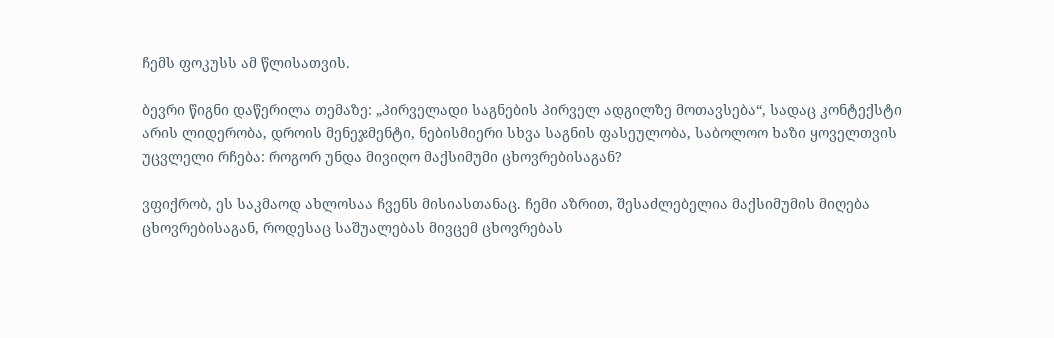ჩემს ფოკუსს ამ წლისათვის.

ბევრი წიგნი დაწერილა თემაზე: „პირველადი საგნების პირველ ადგილზე მოთავსება“, სადაც კონტექსტი არის ლიდერობა, დროის მენეჯმენტი, ნებისმიერი სხვა საგნის ფასეულობა, საბოლოო ხაზი ყოველთვის უცვლელი რჩება: როგორ უნდა მივიღო მაქსიმუმი ცხოვრებისაგან?

ვფიქრობ, ეს საკმაოდ ახლოსაა ჩვენს მისიასთანაც. ჩემი აზრით, შესაძლებელია მაქსიმუმის მიღება ცხოვრებისაგან, როდესაც საშუალებას მივცემ ცხოვრებას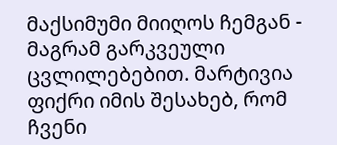მაქსიმუმი მიიღოს ჩემგან - მაგრამ გარკვეული ცვლილებებით. მარტივია ფიქრი იმის შესახებ, რომ ჩვენი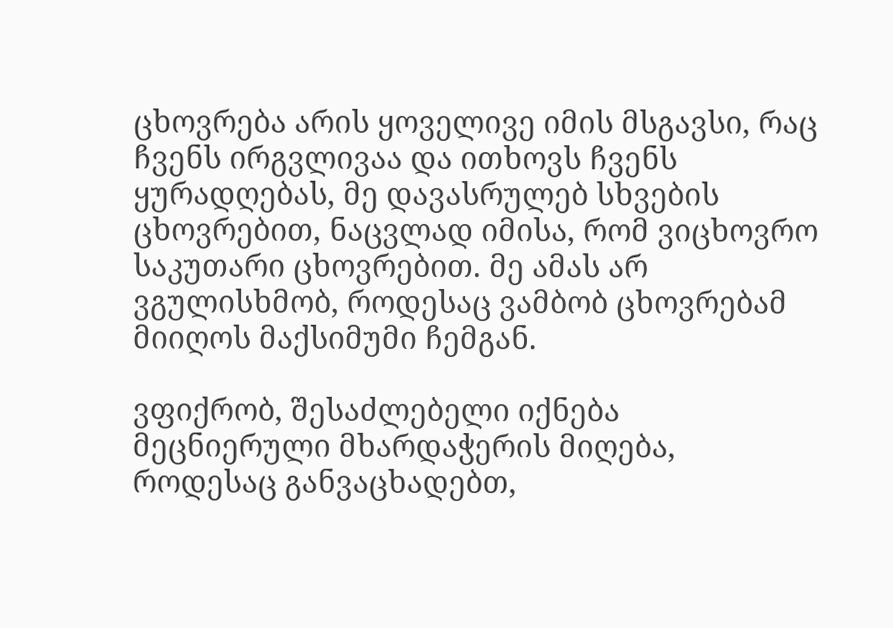ცხოვრება არის ყოველივე იმის მსგავსი, რაც ჩვენს ირგვლივაა და ითხოვს ჩვენს ყურადღებას, მე დავასრულებ სხვების ცხოვრებით, ნაცვლად იმისა, რომ ვიცხოვრო საკუთარი ცხოვრებით. მე ამას არ ვგულისხმობ, როდესაც ვამბობ ცხოვრებამ მიიღოს მაქსიმუმი ჩემგან.

ვფიქრობ, შესაძლებელი იქნება მეცნიერული მხარდაჭერის მიღება, როდესაც განვაცხადებთ,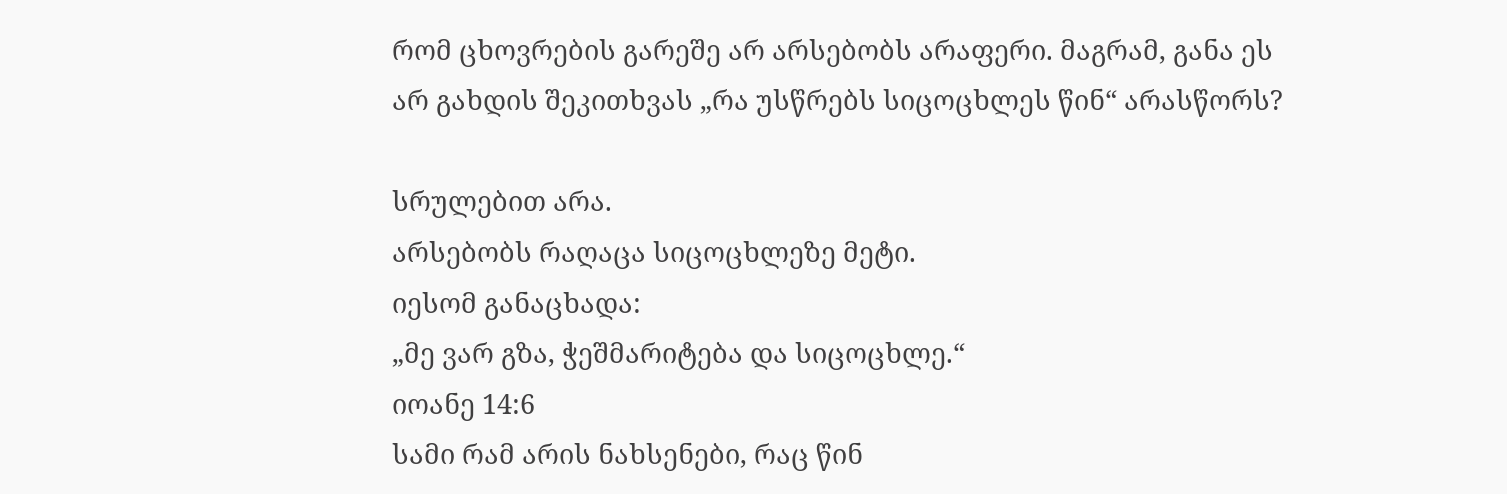რომ ცხოვრების გარეშე არ არსებობს არაფერი. მაგრამ, განა ეს არ გახდის შეკითხვას „რა უსწრებს სიცოცხლეს წინ“ არასწორს?

სრულებით არა.
არსებობს რაღაცა სიცოცხლეზე მეტი.
იესომ განაცხადა:
„მე ვარ გზა, ჭეშმარიტება და სიცოცხლე.“
იოანე 14:6
სამი რამ არის ნახსენები, რაც წინ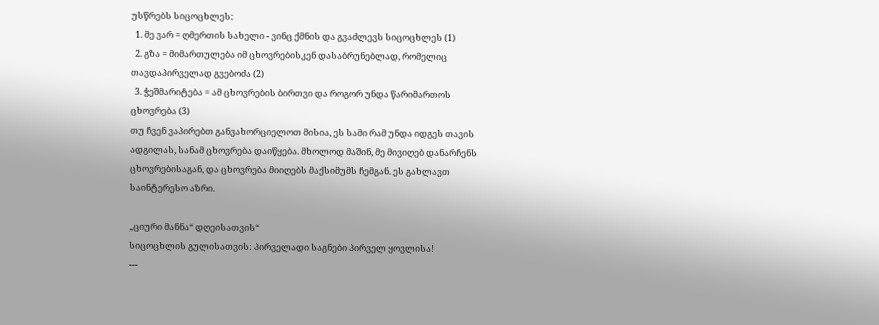უსწრებს სიცოცხლეს:
  1. მე ვარ = ღმერთის სახელი - ვინც ქმნის და გვაძლევს სიცოცხლეს (1)
  2. გზა = მიმართულება იმ ცხოვრებისკენ დასაბრუნებლად, რომელიც თავდაპირველად გვებოძა (2)
  3. ჭეშმარიტება = ამ ცხოვრების ბირთვი და როგორ უნდა წარიმართოს ცხოვრება (3)
თუ ჩვენ ვაპირებთ განვახორციელოთ მისია, ეს სამი რამ უნდა იდგეს თავის ადგილას, სანამ ცხოვრება დაიწყება. მხოლოდ მაშინ, მე მივიღებ დანარჩენს ცხოვრებისაგან, და ცხოვრება მიიღებს მაქსიმუმს ჩემგან. ეს გახლავთ საინტერესო აზრი.

„ციური მანნა“ დღეისათვის“
სიცოცხლის გულისათვის: პირველადი საგნები პირველ ყოვლისა!
---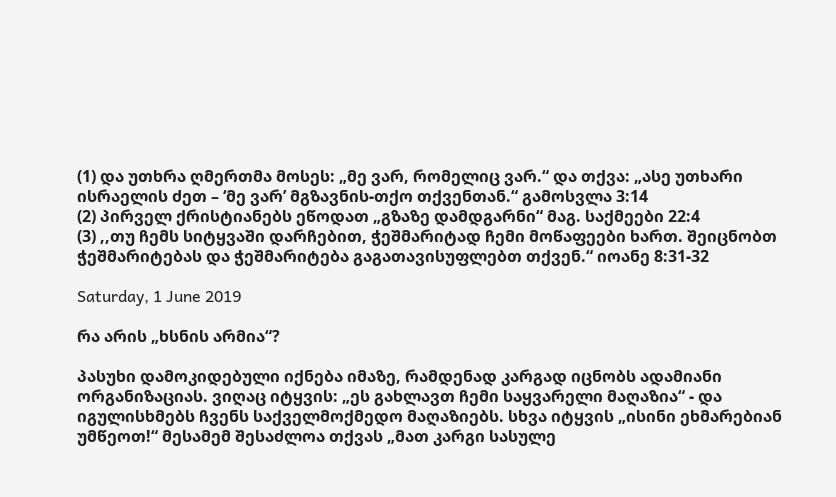(1) და უთხრა ღმერთმა მოსეს: „მე ვარ, რომელიც ვარ.“ და თქვა: „ასე უთხარი ისრაელის ძეთ – ‘მე ვარ’ მგზავნის-თქო თქვენთან.“ გამოსვლა 3:14
(2) პირველ ქრისტიანებს ეწოდათ „გზაზე დამდგარნი“ მაგ. საქმეები 22:4
(3) ,,თუ ჩემს სიტყვაში დარჩებით, ჭეშმარიტად ჩემი მოწაფეები ხართ. შეიცნობთ ჭეშმარიტებას და ჭეშმარიტება გაგათავისუფლებთ თქვენ.“ იოანე 8:31-32

Saturday, 1 June 2019

რა არის „ხსნის არმია“?

პასუხი დამოკიდებული იქნება იმაზე, რამდენად კარგად იცნობს ადამიანი ორგანიზაციას. ვიღაც იტყვის: „ეს გახლავთ ჩემი საყვარელი მაღაზია“ - და იგულისხმებს ჩვენს საქველმოქმედო მაღაზიებს. სხვა იტყვის „ისინი ეხმარებიან უმწეოთ!“ მესამემ შესაძლოა თქვას „მათ კარგი სასულე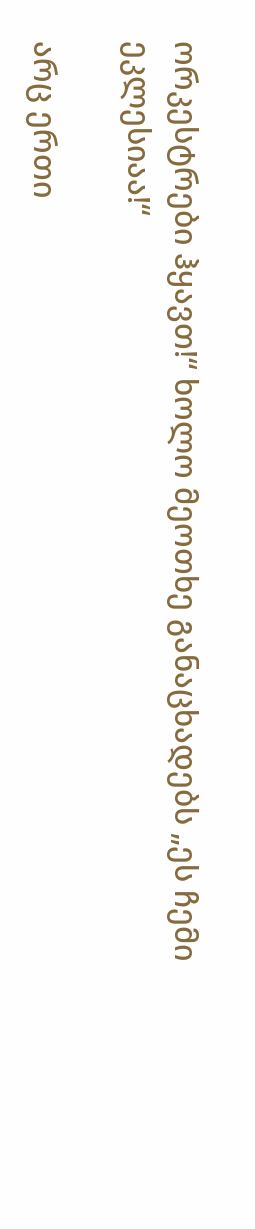ორკესტრები ჰყავთ!“ ხოლო მეოთხე განაცხადებს „ეს ჩემი ეკლესიაა!“

არც ერთი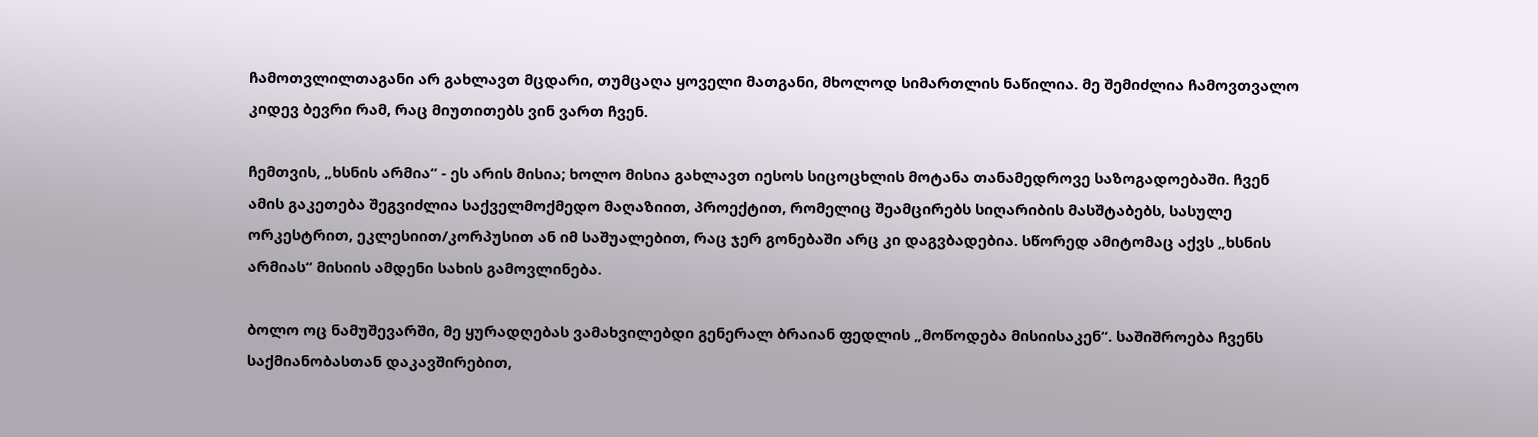ჩამოთვლილთაგანი არ გახლავთ მცდარი, თუმცაღა ყოველი მათგანი, მხოლოდ სიმართლის ნაწილია. მე შემიძლია ჩამოვთვალო კიდევ ბევრი რამ, რაც მიუთითებს ვინ ვართ ჩვენ.

ჩემთვის, „ხსნის არმია“ - ეს არის მისია; ხოლო მისია გახლავთ იესოს სიცოცხლის მოტანა თანამედროვე საზოგადოებაში. ჩვენ ამის გაკეთება შეგვიძლია საქველმოქმედო მაღაზიით, პროექტით, რომელიც შეამცირებს სიღარიბის მასშტაბებს, სასულე ორკესტრით, ეკლესიით/კორპუსით ან იმ საშუალებით, რაც ჯერ გონებაში არც კი დაგვბადებია. სწორედ ამიტომაც აქვს „ხსნის არმიას“ მისიის ამდენი სახის გამოვლინება.

ბოლო ოც ნამუშევარში, მე ყურადღებას ვამახვილებდი გენერალ ბრაიან ფედლის „მოწოდება მისიისაკენ“. საშიშროება ჩვენს საქმიანობასთან დაკავშირებით,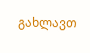გახლავთ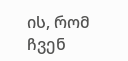ის, რომ ჩვენ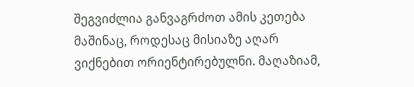შეგვიძლია განვაგრძოთ ამის კეთება მაშინაც, როდესაც მისიაზე აღარ ვიქნებით ორიენტირებულნი. მაღაზიამ,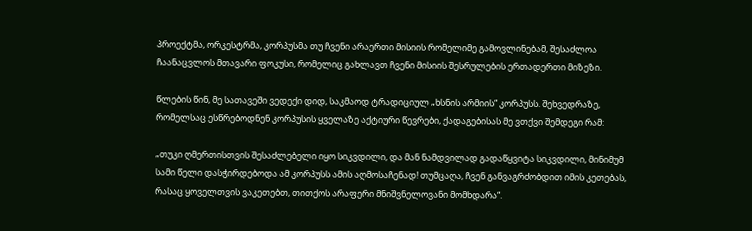პროექტმა, ორკესტრმა, კორპუსმა თუ ჩვენი არაერთი მისიის რომელიმე გამოვლინებამ, შესაძლოა ჩაანაცვლოს მთავარი ფოკუსი, რომელიც გახლავთ ჩვენი მისიის შესრულების ერთადერთი მიზეზი.

წლების წინ, მე სათავეში ვედექი დიდ, საკმაოდ ტრადიციულ „ხსნის არმიის“ კორპუსს. შეხვედრაზე, რომელსაც ესწრებოდნენ კორპუსის ყველაზე აქტიური წევრები, ქადაგებისას მე ვთქვი შემდეგი რამ:

„თუკი ღმერთისთვის შესაძლებელი იყო სიკვდილი, და მან ნამდვილად გადაწყვიტა სიკვდილი, მინიმუმ სამი წელი დასჭირდებოდა ამ კორპუსს ამის აღმოსაჩენად! თუმცაღა, ჩვენ განვაგრძობდით იმის კეთებას, რასაც ყოველთვის ვაკეთებთ, თითქოს არაფერი მნიშვნელოვანი მომხდარა“.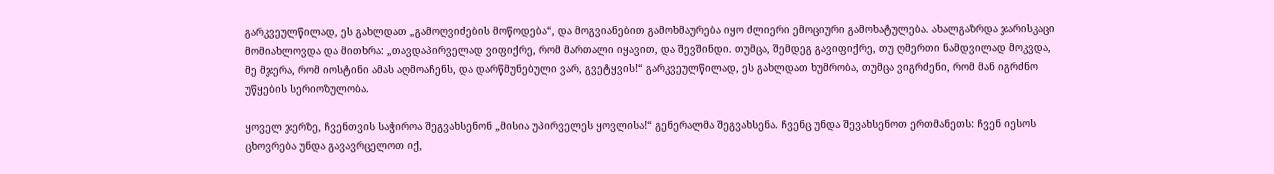გარკვეულწილად, ეს გახლდათ „გამოღვიძების მოწოდება“, და მოგვიანებით გამოხმაურება იყო ძლიერი ემოციური გამოხატულება. ახალგაზრდა ჯარისკაცი მომიახლოვდა და მითხრა: „თავდაპირველად ვიფიქრე, რომ მართალი იყავით, და შევშინდი. თუმცა, შემდეგ გავიფიქრე, თუ ღმერთი ნამდვილად მოკვდა, მე მჯერა, რომ იოსტინი ამას აღმოაჩენს, და დარწმუნებული ვარ, გვეტყვის!“ გარკვეულწილად, ეს გახლდათ ხუმრობა, თუმცა ვიგრძენი, რომ მან იგრძნო უწყების სერიოზულობა.

ყოველ ჯერზე, ჩვენთვის საჭიროა შეგვახსენონ „მისია უპირველეს ყოვლისა!“ გენერალმა შეგვახსენა. ჩვენც უნდა შევახსენოთ ერთმანეთს: ჩვენ იესოს ცხოვრება უნდა გავავრცელოთ იქ,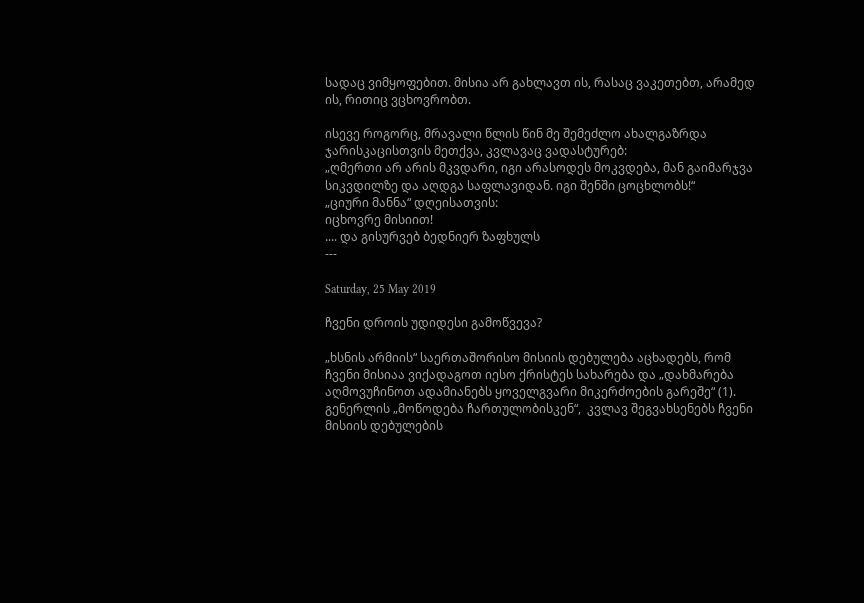სადაც ვიმყოფებით. მისია არ გახლავთ ის, რასაც ვაკეთებთ, არამედ ის, რითიც ვცხოვრობთ.

ისევე როგორც, მრავალი წლის წინ მე შემეძლო ახალგაზრდა ჯარისკაცისთვის მეთქვა, კვლავაც ვადასტურებ:
„ღმერთი არ არის მკვდარი, იგი არასოდეს მოკვდება, მან გაიმარჯვა სიკვდილზე და აღდგა საფლავიდან. იგი შენში ცოცხლობს!“
„ციური მანნა“ დღეისათვის:
იცხოვრე მისიით!
.... და გისურვებ ბედნიერ ზაფხულს
---

Saturday, 25 May 2019

ჩვენი დროის უდიდესი გამოწვევა?

„ხსნის არმიის“ საერთაშორისო მისიის დებულება აცხადებს, რომ ჩვენი მისიაა ვიქადაგოთ იესო ქრისტეს სახარება და „დახმარება აღმოვუჩინოთ ადამიანებს ყოველგვარი მიკერძოების გარეშე“ (1). გენერლის „მოწოდება ჩართულობისკენ“,  კვლავ შეგვახსენებს ჩვენი მისიის დებულების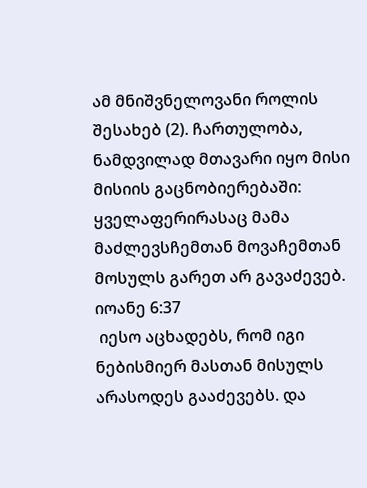ამ მნიშვნელოვანი როლის შესახებ (2). ჩართულობა, ნამდვილად მთავარი იყო მისი მისიის გაცნობიერებაში:
ყველაფერირასაც მამა მაძლევსჩემთან მოვაჩემთან მოსულს გარეთ არ გავაძევებ.
იოანე 6:37
 იესო აცხადებს, რომ იგი ნებისმიერ მასთან მისულს არასოდეს გააძევებს. და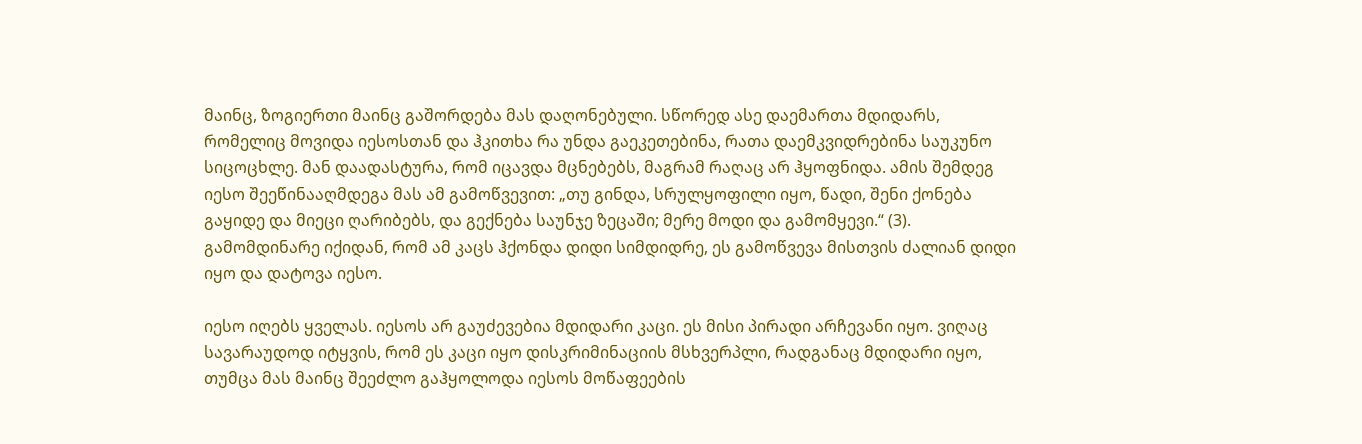მაინც, ზოგიერთი მაინც გაშორდება მას დაღონებული. სწორედ ასე დაემართა მდიდარს, რომელიც მოვიდა იესოსთან და ჰკითხა რა უნდა გაეკეთებინა, რათა დაემკვიდრებინა საუკუნო სიცოცხლე. მან დაადასტურა, რომ იცავდა მცნებებს, მაგრამ რაღაც არ ჰყოფნიდა. ამის შემდეგ იესო შეეწინააღმდეგა მას ამ გამოწვევით: „თუ გინდა, სრულყოფილი იყო, წადი, შენი ქონება გაყიდე და მიეცი ღარიბებს, და გექნება საუნჯე ზეცაში; მერე მოდი და გამომყევი.“ (3). გამომდინარე იქიდან, რომ ამ კაცს ჰქონდა დიდი სიმდიდრე, ეს გამოწვევა მისთვის ძალიან დიდი იყო და დატოვა იესო.

იესო იღებს ყველას. იესოს არ გაუძევებია მდიდარი კაცი. ეს მისი პირადი არჩევანი იყო. ვიღაც სავარაუდოდ იტყვის, რომ ეს კაცი იყო დისკრიმინაციის მსხვერპლი, რადგანაც მდიდარი იყო, თუმცა მას მაინც შეეძლო გაჰყოლოდა იესოს მოწაფეების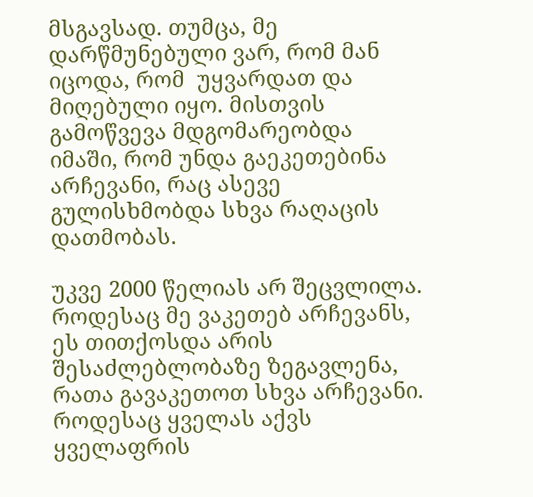მსგავსად. თუმცა, მე დარწმუნებული ვარ, რომ მან იცოდა, რომ  უყვარდათ და მიღებული იყო. მისთვის გამოწვევა მდგომარეობდა იმაში, რომ უნდა გაეკეთებინა არჩევანი, რაც ასევე გულისხმობდა სხვა რაღაცის დათმობას.

უკვე 2000 წელიას არ შეცვლილა. როდესაც მე ვაკეთებ არჩევანს, ეს თითქოსდა არის შესაძლებლობაზე ზეგავლენა, რათა გავაკეთოთ სხვა არჩევანი. როდესაც ყველას აქვს ყველაფრის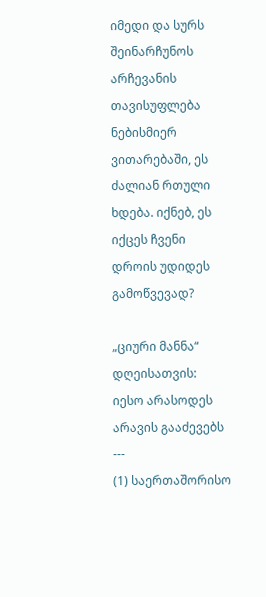იმედი და სურს შეინარჩუნოს არჩევანის თავისუფლება ნებისმიერ ვითარებაში, ეს ძალიან რთული ხდება. იქნებ, ეს იქცეს ჩვენი დროის უდიდეს გამოწვევად?

„ციური მანნა“ დღეისათვის:
იესო არასოდეს არავის გააძევებს
---
(1) საერთაშორისო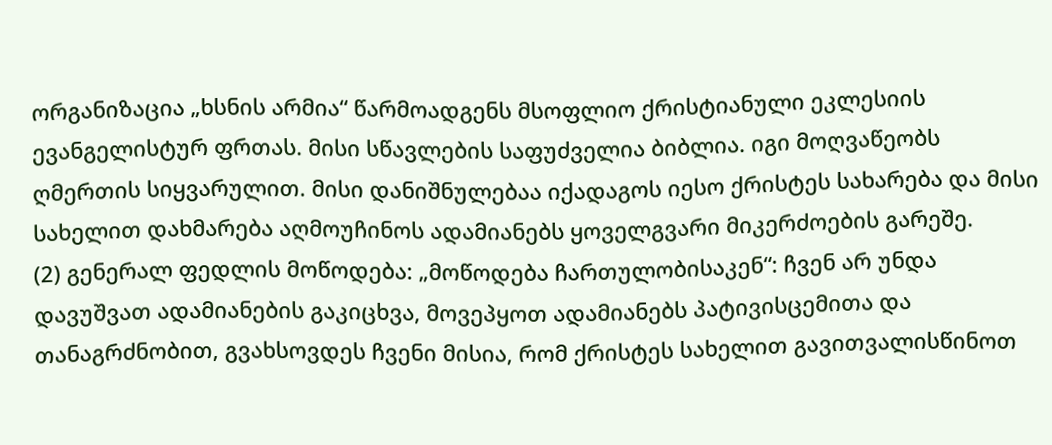ორგანიზაცია „ხსნის არმია“ წარმოადგენს მსოფლიო ქრისტიანული ეკლესიის ევანგელისტურ ფრთას. მისი სწავლების საფუძველია ბიბლია. იგი მოღვაწეობს ღმერთის სიყვარულით. მისი დანიშნულებაა იქადაგოს იესო ქრისტეს სახარება და მისი სახელით დახმარება აღმოუჩინოს ადამიანებს ყოველგვარი მიკერძოების გარეშე.
(2) გენერალ ფედლის მოწოდება: „მოწოდება ჩართულობისაკენ“: ჩვენ არ უნდა დავუშვათ ადამიანების გაკიცხვა, მოვეპყოთ ადამიანებს პატივისცემითა და თანაგრძნობით, გვახსოვდეს ჩვენი მისია, რომ ქრისტეს სახელით გავითვალისწინოთ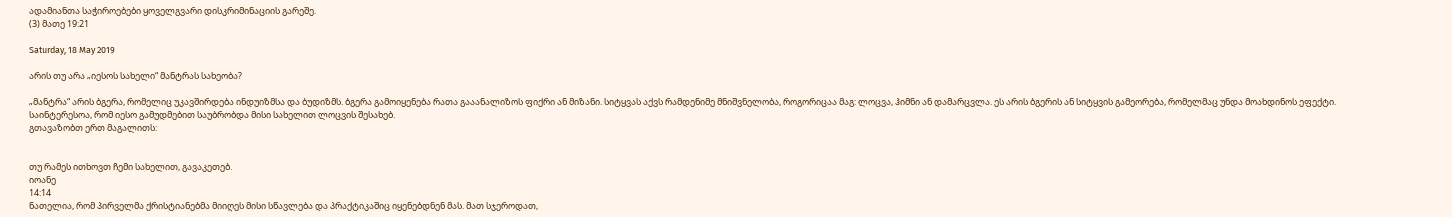ადამიანთა საჭიროებები ყოველგვარი დისკრიმინაციის გარეშე.
(3) მათე 19:21

Saturday, 18 May 2019

არის თუ არა „იესოს სახელი“ მანტრას სახეობა?

„მანტრა“ არის ბგერა, რომელიც უკავშირდება ინდუიზმსა და ბუდიზმს. ბგერა გამოიყენება რათა გააანალიზოს ფიქრი ან მიზანი. სიტყვას აქვს რამდენიმე მნიშვნელობა, როგორიცაა მაგ: ლოცვა, ჰიმნი ან დამარცვლა. ეს არის ბგერის ან სიტყვის გამეორება, რომელმაც უნდა მოახდინოს ეფექტი.
საინტერესოა, რომ იესო გამუდმებით საუბრობდა მისი სახელით ლოცვის შესახებ.
გთავაზობთ ერთ მაგალითს:


თუ რამეს ითხოვთ ჩემი სახელით, გავაკეთებ.
იოანე
14:14
ნათელია, რომ პირველმა ქრისტიანებმა მიიღეს მისი სწავლება და პრაქტიკაშიც იყენებდნენ მას. მათ სჯეროდათ,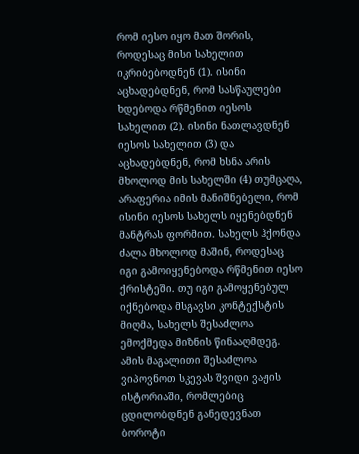რომ იესო იყო მათ შორის, როდესაც მისი სახელით იკრიბებოდნენ (1). ისინი აცხადებდნენ, რომ სასწაულები ხდებოდა რწმენით იესოს სახელით (2). ისინი ნათლავდნენ იესოს სახელით (3) და აცხადებდნენ, რომ ხსნა არის მხოლოდ მის სახელში (4) თუმცაღა, არაფერია იმის მანიშნებელი, რომ ისინი იესოს სახელს იყენებდნენ მანტრას ფორმით. სახელს ჰქონდა ძალა მხოლოდ მაშინ, როდესაც იგი გამოიყენებოდა რწმენით იესო ქრისტეში. თუ იგი გამოყენებულ იქნებოდა მსგავსი კონტექსტის მიღმა, სახელს შესაძლოა ემოქმედა მიზნის წინააღმდეგ. ამის მაგალითი შესაძლოა ვიპოვნოთ სკევას შვიდი ვაჟის ისტორიაში, რომლებიც ცდილობდნენ განედევნათ ბოროტი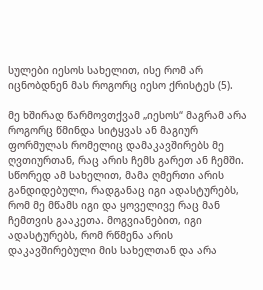სულები იესოს სახელით, ისე რომ არ იცნობდნენ მას როგორც იესო ქრისტეს (5).

მე ხშირად წარმოვთქვამ „იესოს“ მაგრამ არა როგორც წმინდა სიტყვას ან მაგიურ ფორმულას რომელიც დამაკავშირებს მე ღვთიურთან, რაც არის ჩემს გარეთ ან ჩემში. სწორედ ამ სახელით, მამა ღმერთი არის განდიდებული, რადგანაც იგი ადასტურებს, რომ მე მწამს იგი და ყოველივე რაც მან ჩემთვის გააკეთა. მოგვიანებით, იგი ადასტურებს, რომ რწმენა არის დაკავშირებული მის სახელთან და არა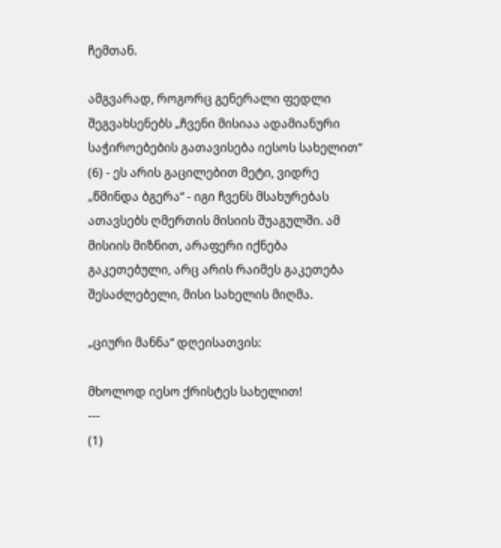ჩემთან.

ამგვარად, როგორც გენერალი ფედლი შეგვახსენებს „ჩვენი მისიაა ადამიანური საჭიროებების გათავისება იესოს სახელით“ (6) - ეს არის გაცილებით მეტი, ვიდრე „წმინდა ბგერა“ - იგი ჩვენს მსახურებას ათავსებს ღმერთის მისიის შუაგულში. ამ მისიის მიზნით, არაფერი იქნება გაკეთებული, არც არის რაიმეს გაკეთება შესაძლებელი, მისი სახელის მიღმა.

„ციური მანნა“ დღეისათვის:

მხოლოდ იესო ქრისტეს სახელით!
---
(1)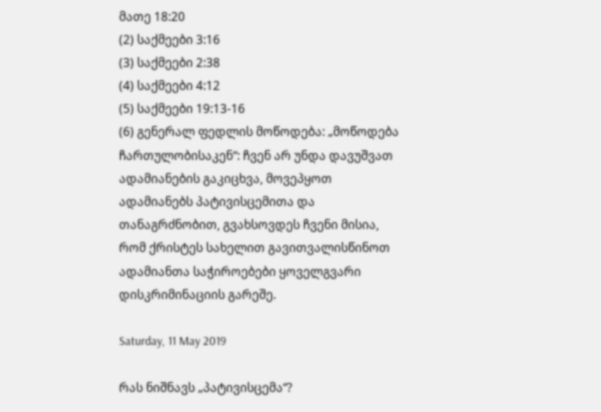მათე 18:20
(2) საქმეები 3:16
(3) საქმეები 2:38
(4) საქმეები 4:12
(5) საქმეები 19:13-16
(6) გენერალ ფედლის მოწოდება: „მოწოდება ჩართულობისაკენ“: ჩვენ არ უნდა დავუშვათ ადამიანების გაკიცხვა, მოვეპყოთ ადამიანებს პატივისცემითა და თანაგრძნობით, გვახსოვდეს ჩვენი მისია, რომ ქრისტეს სახელით გავითვალისწინოთ ადამიანთა საჭიროებები ყოველგვარი დისკრიმინაციის გარეშე.

Saturday, 11 May 2019

რას ნიშნავს „პატივისცემა“?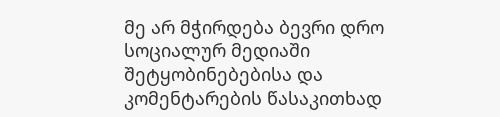მე არ მჭირდება ბევრი დრო სოციალურ მედიაში შეტყობინებებისა და კომენტარების წასაკითხად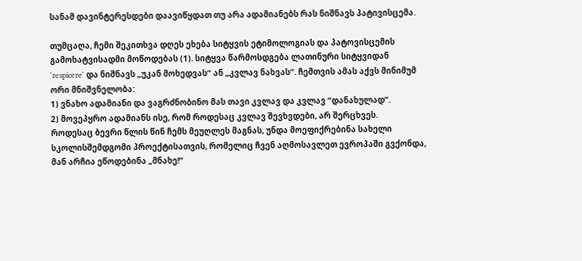სანამ დავინტერესდები დაავიწყდათ თუ არა ადამიანებს რას ნიშნავს პატივისცემა.

თუმცაღა, ჩემი შეკითხვა დღეს ეხება სიტყვის ეტიმოლოგიას და პატოვისცემის გამოხატვისადმი მოწოდებას (1). სიტყვა წარმოსდგება ლათინური სიტყვიდან
'respicere' და ნიშნავს „უკან მოხედვას“ ან „კვლავ ნახვას“. ჩემთვის ამას აქვს მინიმუმ ორი მნიშვნელობა:
1) ვნახო ადამიანი და ვაგრძნობინო მას თავი კვლავ და კვლავ “დანახულად“.
2) მოვეპყრო ადამიანს ისე, რომ როდესაც კვლავ შევხვდები, არ შერცხვეს.
როდესაც ბევრი წლის წინ ჩემს მეუღლეს მაგნას, უნდა მოეფიქრებინა სახელი სკოლისშემდგომი პროექტისათვის, რომელიც ჩვენ აღმოსავლეთ ევროპაში გვქონდა, მან არჩია ეწოდებინა „მნახე!“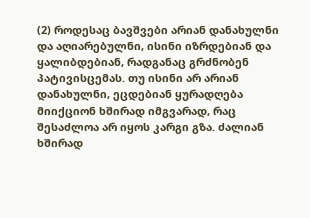(2) როდესაც ბავშვები არიან დანახულნი და აღიარებულნი, ისინი იზრდებიან და ყალიბდებიან, რადგანაც გრძნობენ პატივისცემას. თუ ისინი არ არიან დანახულნი, ეცდებიან ყურადღება მიიქციონ ხშირად იმგვარად, რაც შესაძლოა არ იყოს კარგი გზა. ძალიან ხშირად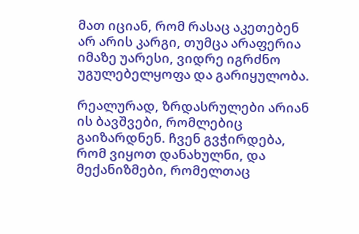მათ იციან, რომ რასაც აკეთებენ არ არის კარგი, თუმცა არაფერია იმაზე უარესი, ვიდრე იგრძნო უგულებელყოფა და გარიყულობა.

რეალურად, ზრდასრულები არიან ის ბავშვები, რომლებიც გაიზარდნენ. ჩვენ გვჭირდება, რომ ვიყოთ დანახულნი, და მექანიზმები, რომელთაც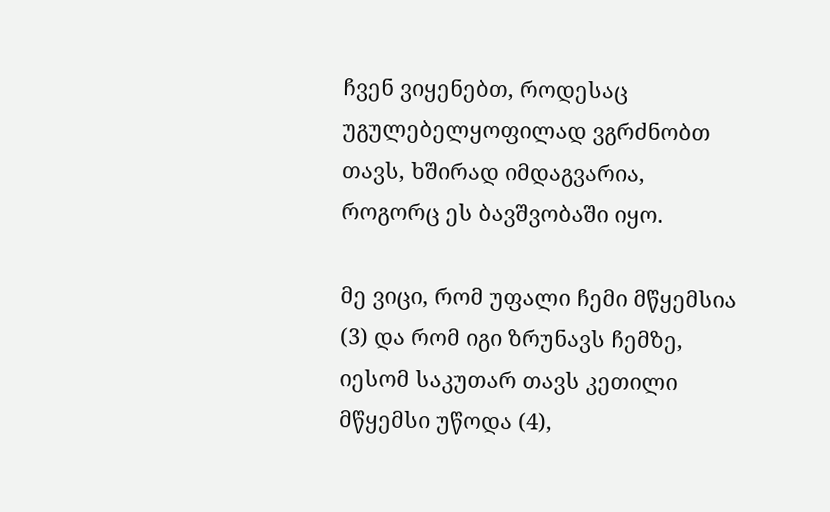ჩვენ ვიყენებთ, როდესაც უგულებელყოფილად ვგრძნობთ თავს, ხშირად იმდაგვარია, როგორც ეს ბავშვობაში იყო.

მე ვიცი, რომ უფალი ჩემი მწყემსია (3) და რომ იგი ზრუნავს ჩემზე, იესომ საკუთარ თავს კეთილი მწყემსი უწოდა (4),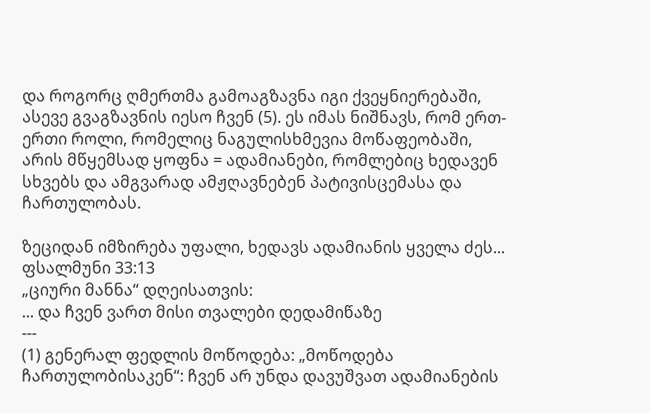და როგორც ღმერთმა გამოაგზავნა იგი ქვეყნიერებაში, ასევე გვაგზავნის იესო ჩვენ (5). ეს იმას ნიშნავს, რომ ერთ-ერთი როლი, რომელიც ნაგულისხმევია მოწაფეობაში, არის მწყემსად ყოფნა = ადამიანები, რომლებიც ხედავენ სხვებს და ამგვარად ამჟღავნებენ პატივისცემასა და ჩართულობას.

ზეციდან იმზირება უფალი, ხედავს ადამიანის ყველა ძეს...
ფსალმუნი 33:13
„ციური მანნა“ დღეისათვის:
... და ჩვენ ვართ მისი თვალები დედამიწაზე
---
(1) გენერალ ფედლის მოწოდება: „მოწოდება ჩართულობისაკენ“: ჩვენ არ უნდა დავუშვათ ადამიანების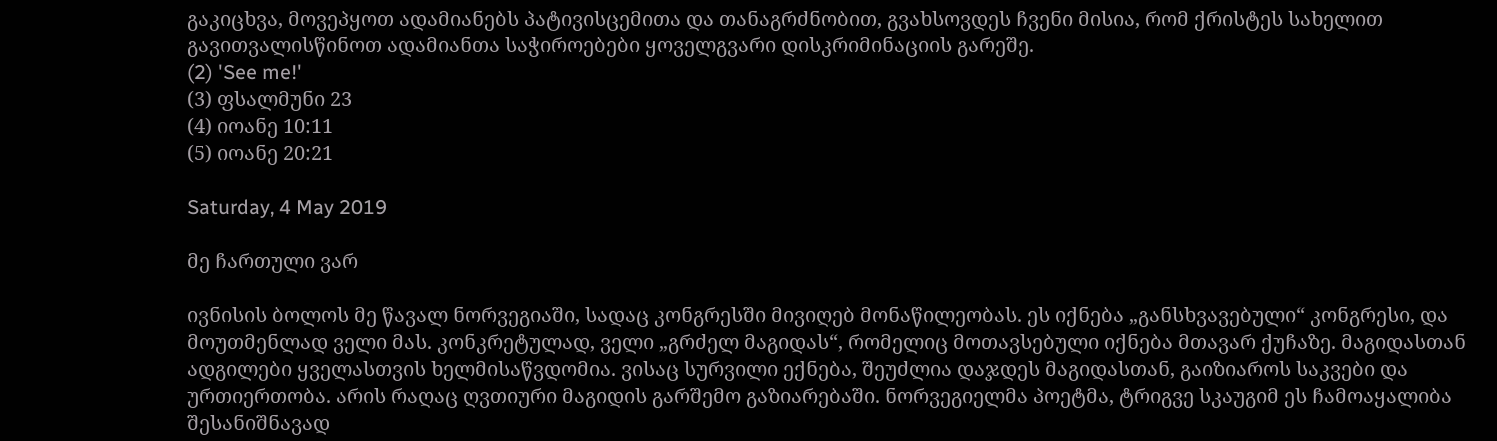გაკიცხვა, მოვეპყოთ ადამიანებს პატივისცემითა და თანაგრძნობით, გვახსოვდეს ჩვენი მისია, რომ ქრისტეს სახელით გავითვალისწინოთ ადამიანთა საჭიროებები ყოველგვარი დისკრიმინაციის გარეშე.
(2) 'See me!'
(3) ფსალმუნი 23
(4) იოანე 10:11
(5) იოანე 20:21

Saturday, 4 May 2019

მე ჩართული ვარ

ივნისის ბოლოს მე წავალ ნორვეგიაში, სადაც კონგრესში მივიღებ მონაწილეობას. ეს იქნება „განსხვავებული“ კონგრესი, და მოუთმენლად ველი მას. კონკრეტულად, ველი „გრძელ მაგიდას“, რომელიც მოთავსებული იქნება მთავარ ქუჩაზე. მაგიდასთან ადგილები ყველასთვის ხელმისაწვდომია. ვისაც სურვილი ექნება, შეუძლია დაჯდეს მაგიდასთან, გაიზიაროს საკვები და ურთიერთობა. არის რაღაც ღვთიური მაგიდის გარშემო გაზიარებაში. ნორვეგიელმა პოეტმა, ტრიგვე სკაუგიმ ეს ჩამოაყალიბა შესანიშნავად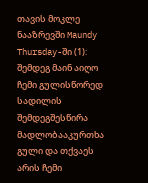თავის მოკლე ნააზრევში Maundy Thursday-ში (1):
შემდეგ მაინ აიღო ჩემი გულისწორედ სადილის შემდეგშესწირა მადლობააკურთხა გული და თქვაეს არის ჩემი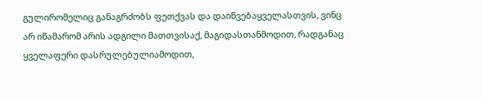გულირომელიც განაგრძობს ფეთქვას და დაიწვებაყველასთვის, ვინც არ იწამარომ არის ადგილი მათთვისაქ, მაგიდასთანმოდით, რადგანაც ყველაფერი დასრულებულიამოდით,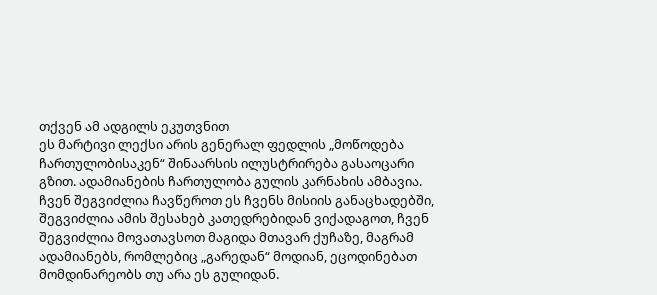თქვენ ამ ადგილს ეკუთვნით
ეს მარტივი ლექსი არის გენერალ ფედლის „მოწოდება ჩართულობისაკენ“ შინაარსის ილუსტრირება გასაოცარი გზით. ადამიანების ჩართულობა გულის კარნახის ამბავია. ჩვენ შეგვიძლია ჩავწეროთ ეს ჩვენს მისიის განაცხადებში, შეგვიძლია ამის შესახებ კათედრებიდან ვიქადაგოთ, ჩვენ შეგვიძლია მოვათავსოთ მაგიდა მთავარ ქუჩაზე, მაგრამ ადამიანებს, რომლებიც „გარედან“ მოდიან, ეცოდინებათ მომდინარეობს თუ არა ეს გულიდან.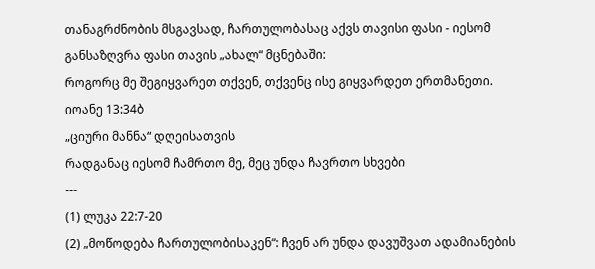თანაგრძნობის მსგავსად, ჩართულობასაც აქვს თავისი ფასი - იესომ განსაზღვრა ფასი თავის „ახალ“ მცნებაში:
როგორც მე შეგიყვარეთ თქვენ, თქვენც ისე გიყვარდეთ ერთმანეთი.
იოანე 13:34ბ
„ციური მანნა“ დღეისათვის
რადგანაც იესომ ჩამრთო მე, მეც უნდა ჩავრთო სხვები
---
(1) ლუკა 22:7-20
(2) „მოწოდება ჩართულობისაკენ“: ჩვენ არ უნდა დავუშვათ ადამიანების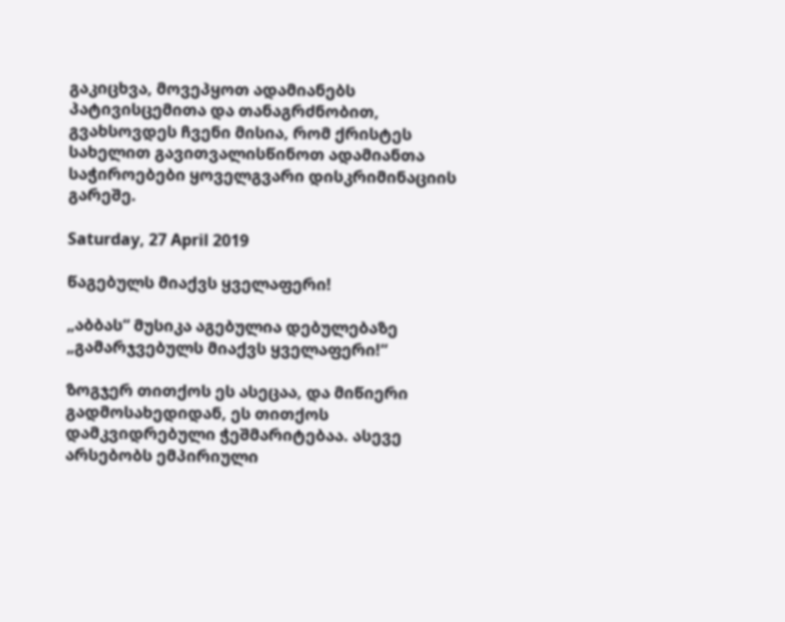გაკიცხვა, მოვეპყოთ ადამიანებს პატივისცემითა და თანაგრძნობით, გვახსოვდეს ჩვენი მისია, რომ ქრისტეს სახელით გავითვალისწინოთ ადამიანთა საჭიროებები ყოველგვარი დისკრიმინაციის გარეშე.

Saturday, 27 April 2019

წაგებულს მიაქვს ყველაფერი!

„აბბას“ მუსიკა აგებულია დებულებაზე
„გამარჯვებულს მიაქვს ყველაფერი!“

ზოგჯერ თითქოს ეს ასეცაა, და მიწიერი გადმოსახედიდან, ეს თითქოს დამკვიდრებული ჭეშმარიტებაა. ასევე არსებობს ემპირიული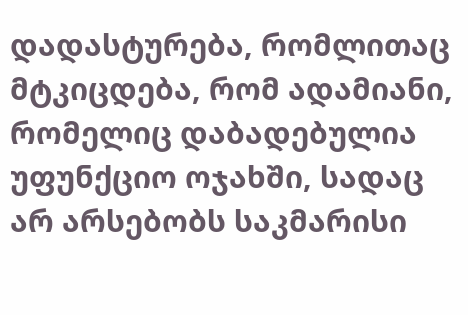დადასტურება, რომლითაც მტკიცდება, რომ ადამიანი, რომელიც დაბადებულია უფუნქციო ოჯახში, სადაც არ არსებობს საკმარისი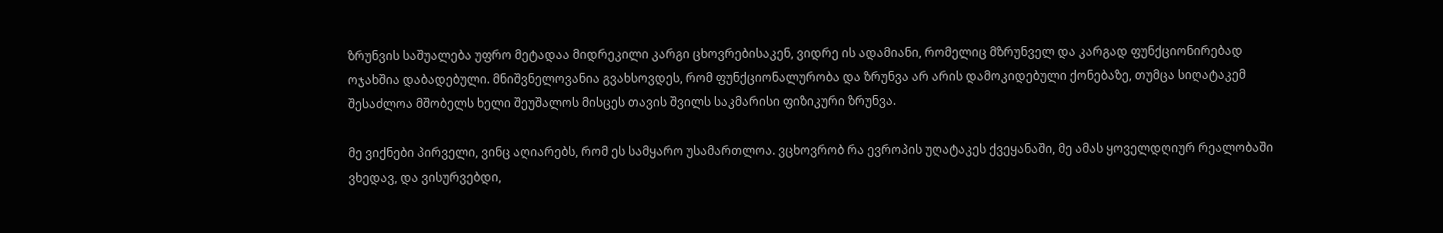ზრუნვის საშუალება უფრო მეტადაა მიდრეკილი კარგი ცხოვრებისაკენ, ვიდრე ის ადამიანი, რომელიც მზრუნველ და კარგად ფუნქციონირებად ოჯახშია დაბადებული. მნიშვნელოვანია გვახსოვდეს, რომ ფუნქციონალურობა და ზრუნვა არ არის დამოკიდებული ქონებაზე, თუმცა სიღატაკემ შესაძლოა მშობელს ხელი შეუშალოს მისცეს თავის შვილს საკმარისი ფიზიკური ზრუნვა.

მე ვიქნები პირველი, ვინც აღიარებს, რომ ეს სამყარო უსამართლოა. ვცხოვრობ რა ევროპის უღატაკეს ქვეყანაში, მე ამას ყოველდღიურ რეალობაში ვხედავ, და ვისურვებდი,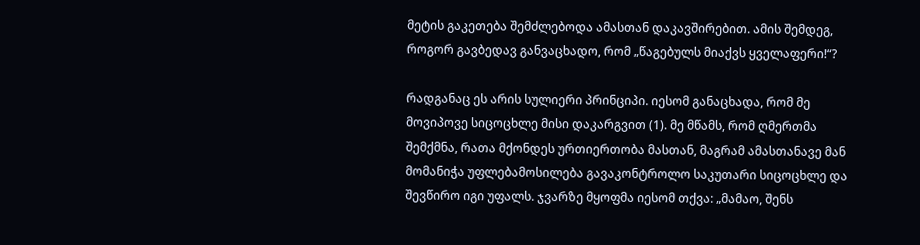მეტის გაკეთება შემძლებოდა ამასთან დაკავშირებით. ამის შემდეგ, როგორ გავბედავ განვაცხადო, რომ „წაგებულს მიაქვს ყველაფერი!“?

რადგანაც ეს არის სულიერი პრინციპი. იესომ განაცხადა, რომ მე მოვიპოვე სიცოცხლე მისი დაკარგვით (1). მე მწამს, რომ ღმერთმა შემქმნა, რათა მქონდეს ურთიერთობა მასთან, მაგრამ ამასთანავე მან მომანიჭა უფლებამოსილება გავაკონტროლო საკუთარი სიცოცხლე და შევწირო იგი უფალს. ჯვარზე მყოფმა იესომ თქვა: „მამაო, შენს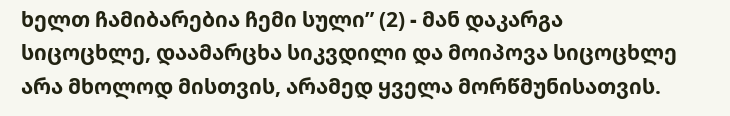ხელთ ჩამიბარებია ჩემი სული” (2) - მან დაკარგა სიცოცხლე, დაამარცხა სიკვდილი და მოიპოვა სიცოცხლე არა მხოლოდ მისთვის, არამედ ყველა მორწმუნისათვის.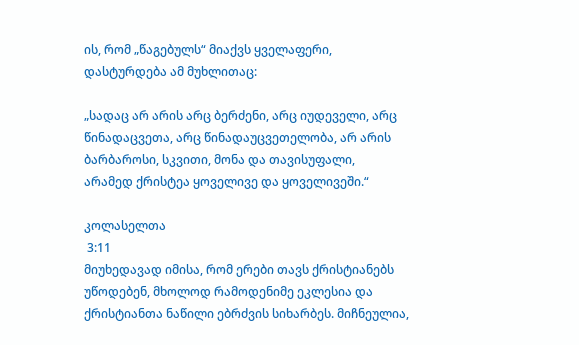ის, რომ „წაგებულს“ მიაქვს ყველაფერი, დასტურდება ამ მუხლითაც:

„სადაც არ არის არც ბერძენი, არც იუდეველი, არც წინადაცვეთა, არც წინადაუცვეთელობა, არ არის ბარბაროსი, სკვითი, მონა და თავისუფალი,
არამედ ქრისტეა ყოველივე და ყოველივეში.“

კოლასელთა
 3:11
მიუხედავად იმისა, რომ ერები თავს ქრისტიანებს უწოდებენ, მხოლოდ რამოდენიმე ეკლესია და ქრისტიანთა ნაწილი ებრძვის სიხარბეს. მიჩნეულია,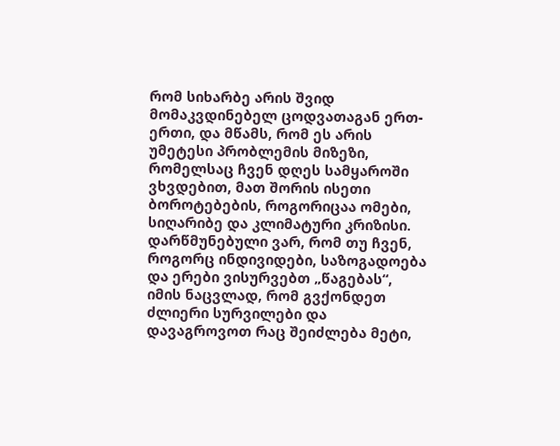რომ სიხარბე არის შვიდ მომაკვდინებელ ცოდვათაგან ერთ-ერთი, და მწამს, რომ ეს არის უმეტესი პრობლემის მიზეზი, რომელსაც ჩვენ დღეს სამყაროში ვხვდებით, მათ შორის ისეთი ბოროტებების, როგორიცაა ომები, სიღარიბე და კლიმატური კრიზისი. დარწმუნებული ვარ, რომ თუ ჩვენ, როგორც ინდივიდები, საზოგადოება და ერები ვისურვებთ „წაგებას“, იმის ნაცვლად, რომ გვქონდეთ ძლიერი სურვილები და დავაგროვოთ რაც შეიძლება მეტი,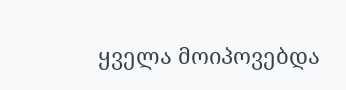ყველა მოიპოვებდა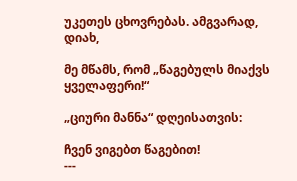უკეთეს ცხოვრებას. ამგვარად, დიახ,

მე მწამს, რომ „წაგებულს მიაქვს ყველაფერი!“

„ციური მანნა“ დღეისათვის:

ჩვენ ვიგებთ წაგებით!
---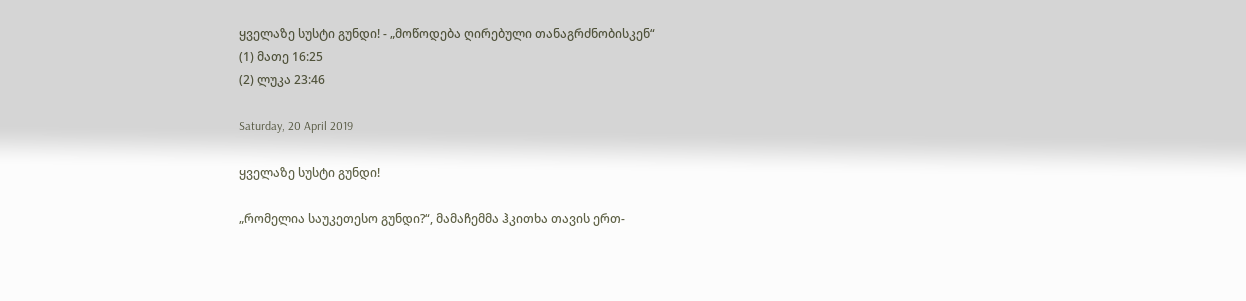ყველაზე სუსტი გუნდი! - „მოწოდება ღირებული თანაგრძნობისკენ“
(1) მათე 16:25
(2) ლუკა 23:46

Saturday, 20 April 2019

ყველაზე სუსტი გუნდი!

„რომელია საუკეთესო გუნდი?“, მამაჩემმა ჰკითხა თავის ერთ-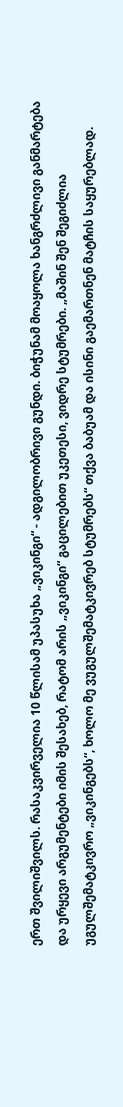ერთ შვილიშვილს. რასაკვირველია 10 წლისამ უპასუხა „ვიკინგი“ - ადგილობრივი გუნდი. ბიჭუნამ მოაყოლა ხანგრძლივი განმარტება და ურყევი არგუმენტები იმის შესახებ, რატომ არის „ვიკინგი“ გაცილებით უკეთესი, ვიდრე სტუმრები. „მაშინ შენ შეგიძლია უგულშემატკივრო „ვიკინგებს“, ხოლო მე ვუგულშემატკივრებ სტუმრებს“ თქვა ბაბუამ და ისინი გაემართნენ მატჩის საყურებლად.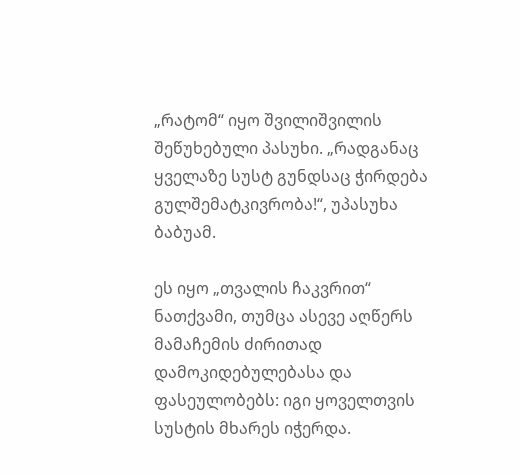„რატომ“ იყო შვილიშვილის შეწუხებული პასუხი. „რადგანაც ყველაზე სუსტ გუნდსაც ჭირდება გულშემატკივრობა!“, უპასუხა ბაბუამ.

ეს იყო „თვალის ჩაკვრით“ ნათქვამი, თუმცა ასევე აღწერს მამაჩემის ძირითად დამოკიდებულებასა და ფასეულობებს: იგი ყოველთვის სუსტის მხარეს იჭერდა.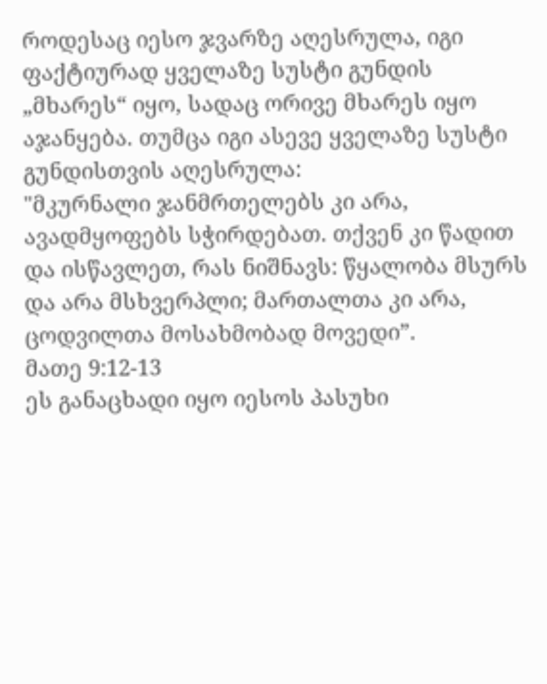როდესაც იესო ჯვარზე აღესრულა, იგი ფაქტიურად ყველაზე სუსტი გუნდის „მხარეს“ იყო, სადაც ორივე მხარეს იყო აჯანყება. თუმცა იგი ასევე ყველაზე სუსტი გუნდისთვის აღესრულა:
"მკურნალი ჯანმრთელებს კი არა, ავადმყოფებს სჭირდებათ. თქვენ კი წადით და ისწავლეთ, რას ნიშნავს: წყალობა მსურს და არა მსხვერპლი; მართალთა კი არა, ცოდვილთა მოსახმობად მოვედი”.
მათე 9:12-13
ეს განაცხადი იყო იესოს პასუხი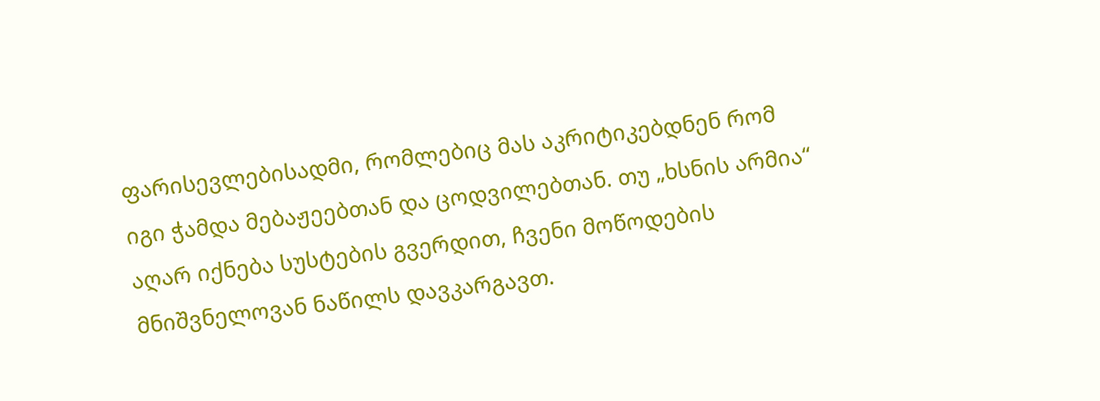ფარისევლებისადმი, რომლებიც მას აკრიტიკებდნენ რომ იგი ჭამდა მებაჟეებთან და ცოდვილებთან. თუ „ხსნის არმია“ აღარ იქნება სუსტების გვერდით, ჩვენი მოწოდების მნიშვნელოვან ნაწილს დავკარგავთ.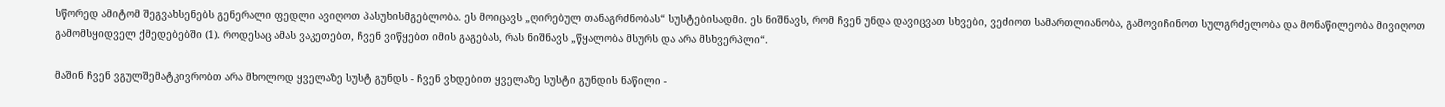სწორედ ამიტომ შეგვახსენებს გენერალი ფედლი ავიღოთ პასუხისმგებლობა. ეს მოიცავს „ღირებულ თანაგრძნობას“ სუსტებისადმი. ეს ნიშნავს, რომ ჩვენ უნდა დავიცვათ სხვები, ვეძიოთ სამართლიანობა, გამოვიჩინოთ სულგრძელობა და მონაწილეობა მივიღოთ გამომსყიდველ ქმედებებში (1). როდესაც ამას ვაკეთებთ, ჩვენ ვიწყებთ იმის გაგებას, რას ნიშნავს „წყალობა მსურს და არა მსხვერპლი“.

მაშინ ჩვენ ვგულშემატკივრობთ არა მხოლოდ ყველაზე სუსტ გუნდს - ჩვენ ვხდებით ყველაზე სუსტი გუნდის ნაწილი -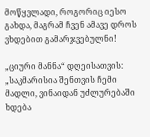მოწყვლადი, როგორიც იესო გახდა, მაგრამ ჩვენ ამავე დროს ვხდებით გამარჯვებულნი!

„ციური მანნა“ დღეისათვის:
„საკმარისია შენთვის ჩემი მადლი, ვინაიდან უძლურებაში ხდება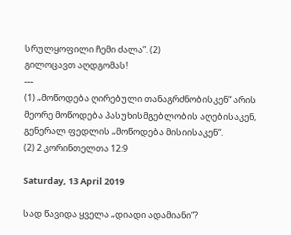სრულყოფილი ჩემი ძალა”. (2)
გილოცავთ აღდგომას!
---
(1) „მოწოდება ღირებული თანაგრძნობისკენ“ არის მეორე მოწოდება პასუხისმგებლობის აღებისაკენ, გენერალ ფედლის „მოწოდება მისიისაკენ“.
(2) 2 კორინთელთა 12:9

Saturday, 13 April 2019

სად წავიდა ყველა „დიადი ადამიანი“?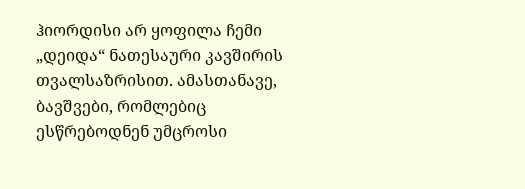ჰიორდისი არ ყოფილა ჩემი „დეიდა“ ნათესაური კავშირის თვალსაზრისით. ამასთანავე, ბავშვები, რომლებიც ესწრებოდნენ უმცროსი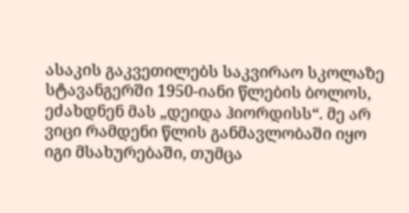ასაკის გაკვეთილებს საკვირაო სკოლაზე სტავანგერში 1950-იანი წლების ბოლოს, ეძახდნენ მას „დეიდა ჰიორდისს“. მე არ ვიცი რამდენი წლის განმავლობაში იყო იგი მსახურებაში, თუმცა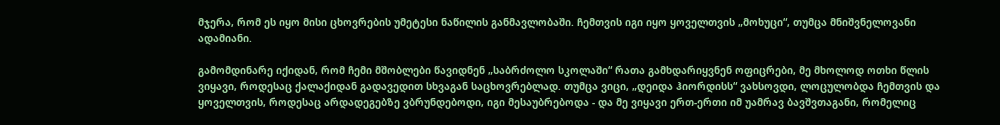მჯერა, რომ ეს იყო მისი ცხოვრების უმეტესი ნაწილის განმავლობაში. ჩემთვის იგი იყო ყოველთვის „მოხუცი“, თუმცა მნიშვნელოვანი ადამიანი.

გამომდინარე იქიდან, რომ ჩემი მშობლები წავიდნენ „საბრძოლო სკოლაში“ რათა გამხდარიყვნენ ოფიცრები, მე მხოლოდ ოთხი წლის ვიყავი, როდესაც ქალაქიდან გადავედით სხვაგან საცხოვრებლად. თუმცა ვიცი, „დეიდა ჰიორდისს“ ვახსოვდი, ლოცულობდა ჩემთვის და ყოველთვის, როდესაც არდადეგებზე ვბრუნდებოდი, იგი მესაუბრებოდა - და მე ვიყავი ერთ-ერთი იმ უამრავ ბავშვთაგანი, რომელიც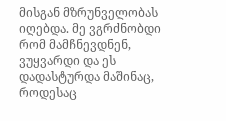მისგან მზრუნველობას იღებდა. მე ვგრძნობდი რომ მამჩნევდნენ, ვუყვარდი და ეს დადასტურდა მაშინაც, როდესაც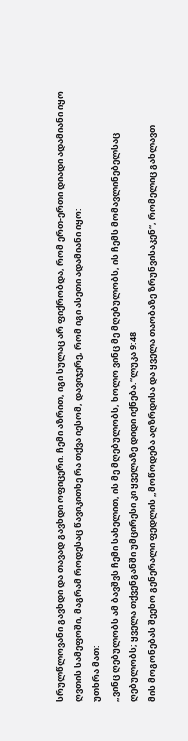სრულწლოვანი გავხდი და თავად გავხდი ოფიცერი. ჩემი აზრით, იგი სულაც არ ფიქრობდა, რომ ერთ-ერთი დიადი ადამიანი იყო ღვთის სამეფოში, მაგრამ როდესაც წავიკითხე რა თქვა იესომ, დავიჯერე, რომ იგი ასეთი ადამიანი იყო:
უთხრა მათ:
„ვინც ღებულობს ამ ბავშვს ჩემი სახელით, ის მე მღებულობს, ხოლო ვინც მე მღებულობს, ის ჩემს მომავლინებელსაც ღებულობს; ყველა თქვენგანში უმცირესი კი ყველაზე დიდი იქნება.“ლუკა 9:48
მის მოგონებას შეეხო გენერალი ფედლის „მოწოდება აღზრდისა და ყველა თაობაზე ზრუნვისაკენ“, რომელიც გახლავთ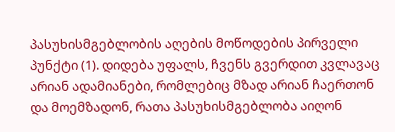პასუხისმგებლობის აღების მოწოდების პირველი პუნქტი (1). დიდება უფალს, ჩვენს გვერდით კვლავაც არიან ადამიანები, რომლებიც მზად არიან ჩაერთონ და მოემზადონ, რათა პასუხისმგებლობა აიღონ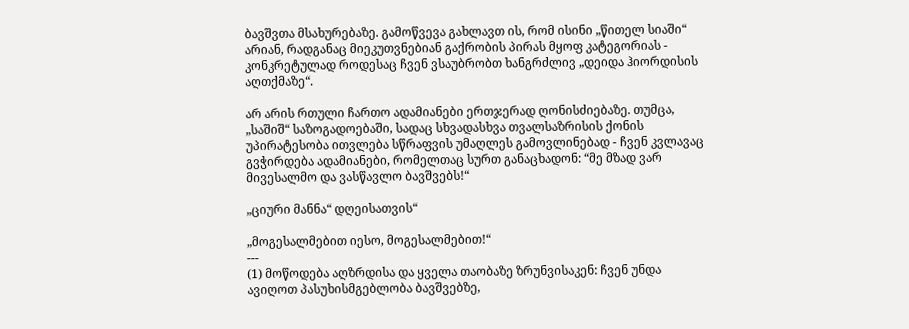ბავშვთა მსახურებაზე. გამოწვევა გახლავთ ის, რომ ისინი „წითელ სიაში“ არიან, რადგანაც მიეკუთვნებიან გაქრობის პირას მყოფ კატეგორიას - კონკრეტულად როდესაც ჩვენ ვსაუბრობთ ხანგრძლივ „დეიდა ჰიორდისის აღთქმაზე“.

არ არის რთული ჩართო ადამიანები ერთჯერად ღონისძიებაზე. თუმცა, „საშიშ“ საზოგადოებაში, სადაც სხვადასხვა თვალსაზრისის ქონის უპირატესობა ითვლება სწრაფვის უმაღლეს გამოვლინებად - ჩვენ კვლავაც გვჭირდება ადამიანები, რომელთაც სურთ განაცხადონ: “მე მზად ვარ მივესალმო და ვასწავლო ბავშვებს!“

„ციური მანნა“ დღეისათვის“

„მოგესალმებით იესო, მოგესალმებით!“
---
(1) მოწოდება აღზრდისა და ყველა თაობაზე ზრუნვისაკენ: ჩვენ უნდა ავიღოთ პასუხისმგებლობა ბავშვებზე,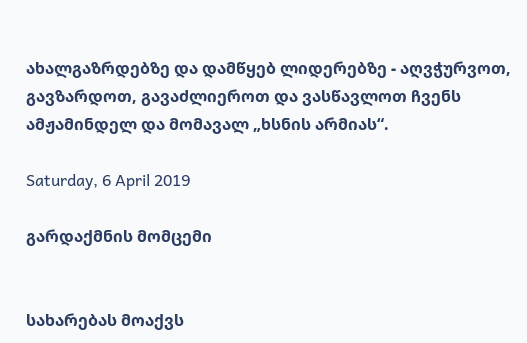ახალგაზრდებზე და დამწყებ ლიდერებზე - აღვჭურვოთ, გავზარდოთ, გავაძლიეროთ და ვასწავლოთ ჩვენს ამჟამინდელ და მომავალ „ხსნის არმიას“.

Saturday, 6 April 2019

გარდაქმნის მომცემი


სახარებას მოაქვს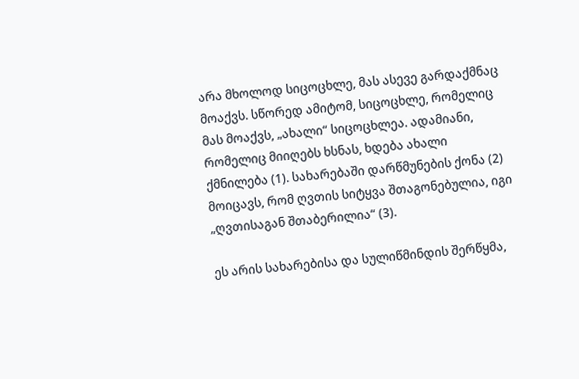არა მხოლოდ სიცოცხლე, მას ასევე გარდაქმნაც მოაქვს. სწორედ ამიტომ, სიცოცხლე, რომელიც მას მოაქვს, „ახალი“ სიცოცხლეა. ადამიანი, რომელიც მიიღებს ხსნას, ხდება ახალი ქმნილება (1). სახარებაში დარწმუნების ქონა (2) მოიცავს, რომ ღვთის სიტყვა შთაგონებულია, იგი „ღვთისაგან შთაბერილია“ (3).

ეს არის სახარებისა და სულიწმინდის შერწყმა,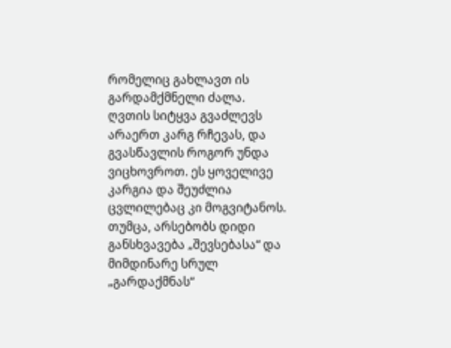რომელიც გახლავთ ის გარდამქმნელი ძალა. ღვთის სიტყვა გვაძლევს არაერთ კარგ რჩევას, და გვასწავლის როგორ უნდა ვიცხოვროთ. ეს ყოველივე კარგია და შეუძლია ცვლილებაც კი მოგვიტანოს. თუმცა, არსებობს დიდი განსხვავება „შევსებასა“ და მიმდინარე სრულ „გარდაქმნას“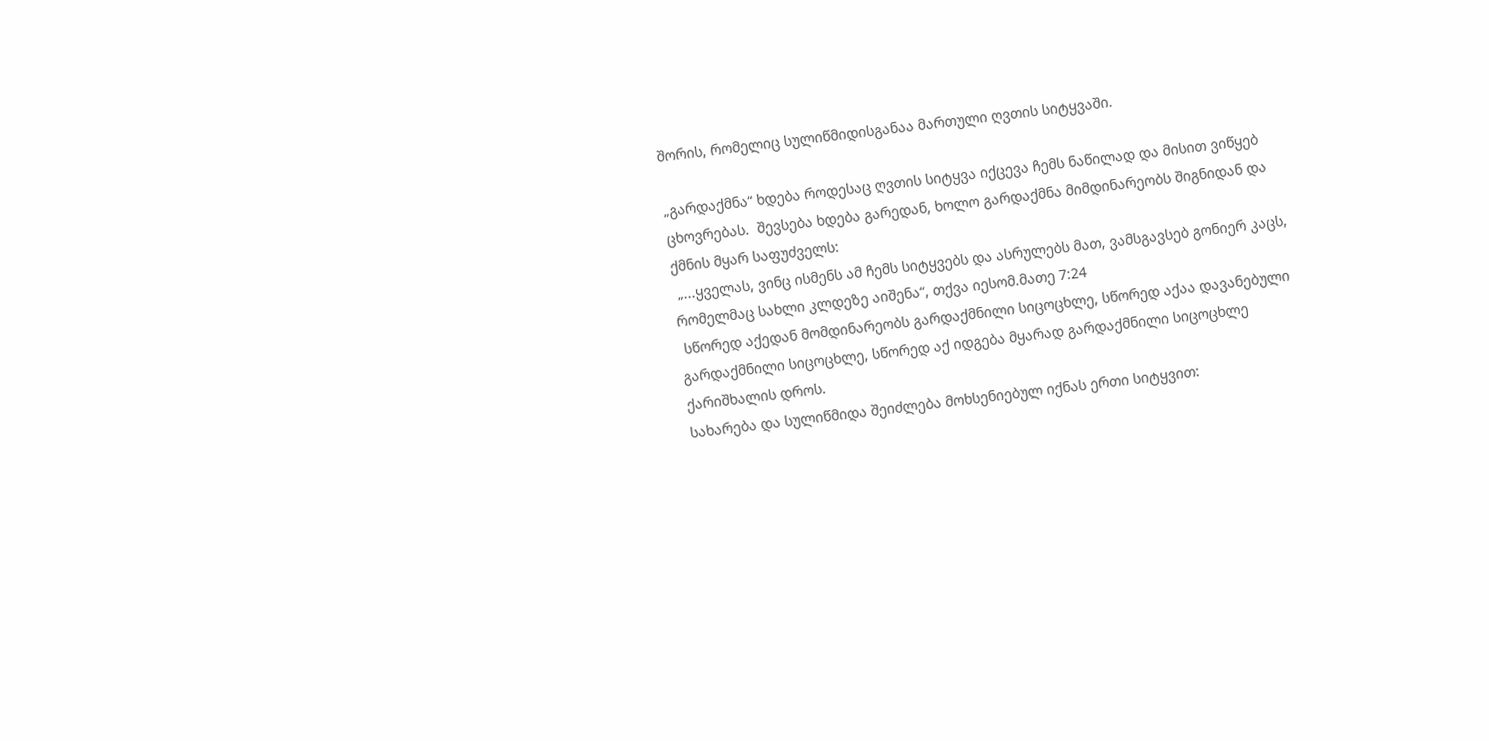შორის, რომელიც სულიწმიდისგანაა მართული ღვთის სიტყვაში.

„გარდაქმნა“ ხდება როდესაც ღვთის სიტყვა იქცევა ჩემს ნაწილად და მისით ვიწყებ ცხოვრებას.  შევსება ხდება გარედან, ხოლო გარდაქმნა მიმდინარეობს შიგნიდან და ქმნის მყარ საფუძველს:
 „...ყველას, ვინც ისმენს ამ ჩემს სიტყვებს და ასრულებს მათ, ვამსგავსებ გონიერ კაცს, რომელმაც სახლი კლდეზე აიშენა“, თქვა იესომ.მათე 7:24
 სწორედ აქედან მომდინარეობს გარდაქმნილი სიცოცხლე, სწორედ აქაა დავანებული გარდაქმნილი სიცოცხლე, სწორედ აქ იდგება მყარად გარდაქმნილი სიცოცხლე ქარიშხალის დროს.
სახარება და სულიწმიდა შეიძლება მოხსენიებულ იქნას ერთი სიტყვით: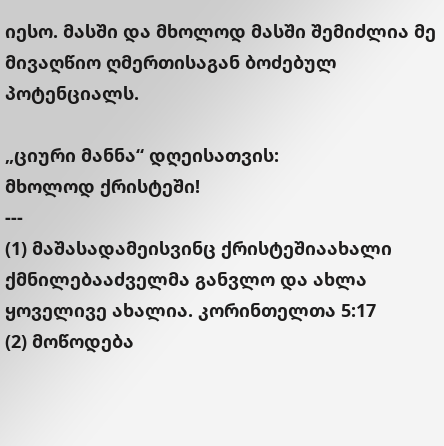იესო. მასში და მხოლოდ მასში შემიძლია მე მივაღწიო ღმერთისაგან ბოძებულ პოტენციალს.

„ციური მანნა“ დღეისათვის:
მხოლოდ ქრისტეში!
---
(1) მაშასადამეისვინც ქრისტეშიაახალი ქმნილებააძველმა განვლო და ახლა ყოველივე ახალია. კორინთელთა 5:17
(2) მოწოდება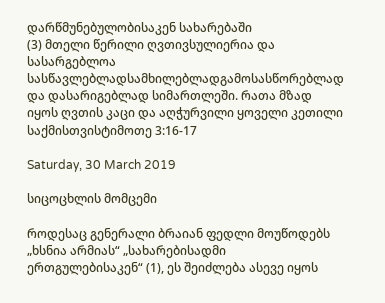დარწმუნებულობისაკენ სახარებაში
(3) მთელი წერილი ღვთივსულიერია და სასარგებლოა სასწავლებლადსამხილებლადგამოსასწორებლად და დასარიგებლად სიმართლეში. რათა მზად იყოს ღვთის კაცი და აღჭურვილი ყოველი კეთილი საქმისთვისტიმოთე 3:16-17

Saturday, 30 March 2019

სიცოცხლის მომცემი

როდესაც გენერალი ბრაიან ფედლი მოუწოდებს „ხსნია არმიას“ „სახარებისადმი ერთგულებისაკენ“ (1), ეს შეიძლება ასევე იყოს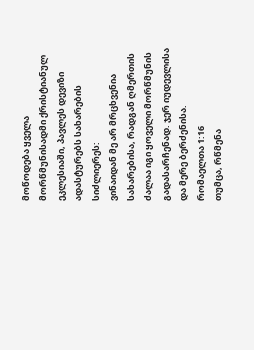მოწოდება ყველა მორწმუნისადმი ქრისტიანულ ეკლესიაში, პავლეს დევიზი ადასტურებს სახარების სიძლიერეს:
ვინაიდან მე არ მრცხვენია სახარებისა, რადგან ღმერთის ძალაა იგი ყოველი მორწმუნის გადასარჩენად. ჯერ იუდევლისა და მერე ბერძენისა.
რომაელთა 1:16
თუმცა, რწმენა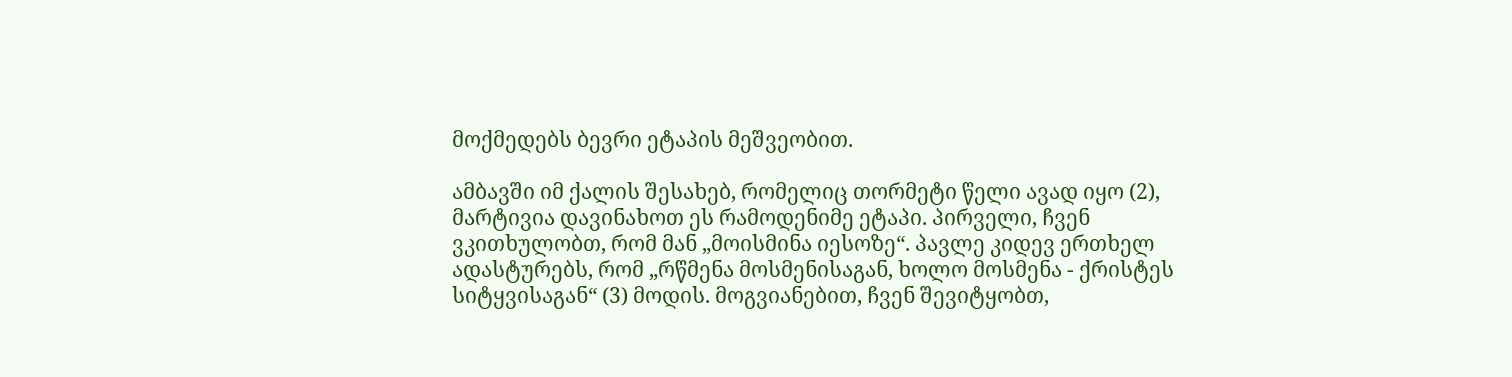მოქმედებს ბევრი ეტაპის მეშვეობით.

ამბავში იმ ქალის შესახებ, რომელიც თორმეტი წელი ავად იყო (2), მარტივია დავინახოთ ეს რამოდენიმე ეტაპი. პირველი, ჩვენ ვკითხულობთ, რომ მან „მოისმინა იესოზე“. პავლე კიდევ ერთხელ ადასტურებს, რომ „რწმენა მოსმენისაგან, ხოლო მოსმენა - ქრისტეს სიტყვისაგან“ (3) მოდის. მოგვიანებით, ჩვენ შევიტყობთ,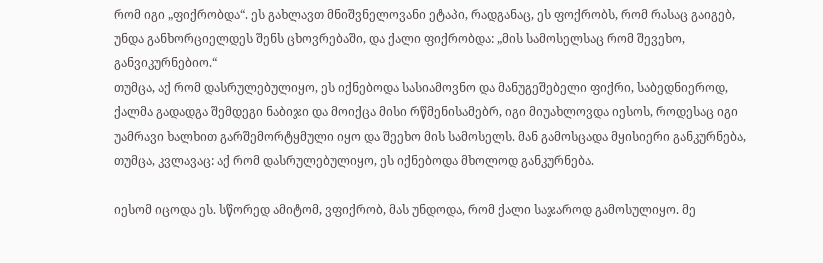რომ იგი „ფიქრობდა“. ეს გახლავთ მნიშვნელოვანი ეტაპი, რადგანაც, ეს ფოქრობს, რომ რასაც გაიგებ, უნდა განხორციელდეს შენს ცხოვრებაში, და ქალი ფიქრობდა: „მის სამოსელსაც რომ შევეხო, განვიკურნებიო.“
თუმცა, აქ რომ დასრულებულიყო, ეს იქნებოდა სასიამოვნო და მანუგეშებელი ფიქრი, საბედნიეროდ, ქალმა გადადგა შემდეგი ნაბიჯი და მოიქცა მისი რწმენისამებრ, იგი მიუახლოვდა იესოს, როდესაც იგი უამრავი ხალხით გარშემორტყმული იყო და შეეხო მის სამოსელს. მან გამოსცადა მყისიერი განკურნება, თუმცა, კვლავაც: აქ რომ დასრულებულიყო, ეს იქნებოდა მხოლოდ განკურნება.

იესომ იცოდა ეს. სწორედ ამიტომ, ვფიქრობ, მას უნდოდა, რომ ქალი საჯაროდ გამოსულიყო. მე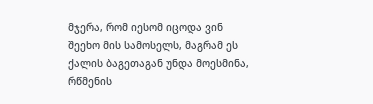მჯერა, რომ იესომ იცოდა ვინ შეეხო მის სამოსელს, მაგრამ ეს ქალის ბაგეთაგან უნდა მოესმინა, რწმენის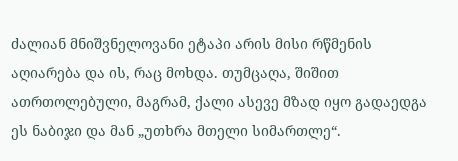ძალიან მნიშვნელოვანი ეტაპი არის მისი რწმენის აღიარება და ის, რაც მოხდა. თუმცაღა, შიშით ათრთოლებული, მაგრამ, ქალი ასევე მზად იყო გადაედგა ეს ნაბიჯი და მან „უთხრა მთელი სიმართლე“.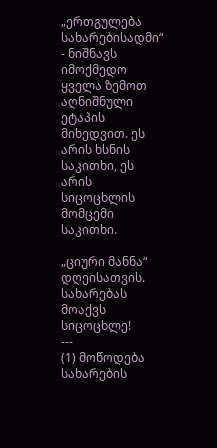„ერთგულება სახარებისადმი“ - ნიშნავს იმოქმედო ყველა ზემოთ აღნიშნული ეტაპის მიხედვით. ეს არის ხსნის საკითხი, ეს არის სიცოცხლის მომცემი საკითხი.

„ციური მანნა“ დღეისათვის.
სახარებას მოაქვს სიცოცხლე!
---
(1) მოწოდება სახარების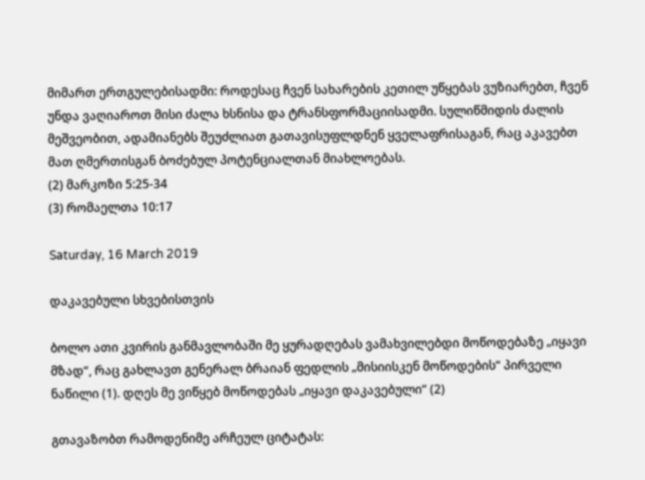მიმართ ერთგულებისადმი: როდესაც ჩვენ სახარების კეთილ უწყებას ვუზიარებთ, ჩვენ უნდა ვაღიაროთ მისი ძალა ხსნისა და ტრანსფორმაციისადმი. სულიწმიდის ძალის მეშვეობით, ადამიანებს შეუძლიათ გათავისუფლდნენ ყველაფრისაგან, რაც აკავებთ მათ ღმერთისგან ბოძებულ პოტენციალთან მიახლოებას.
(2) მარკოზი 5:25-34
(3) რომაელთა 10:17

Saturday, 16 March 2019

დაკავებული სხვებისთვის

ბოლო ათი კვირის განმავლობაში მე ყურადღებას ვამახვილებდი მოწოდებაზე „იყავი მზად“, რაც გახლავთ გენერალ ბრაიან ფედლის „მისიისკენ მოწოდების“ პირველი ნაწილი (1). დღეს მე ვიწყებ მოწოდებას „იყავი დაკავებული“ (2)

გთავაზობთ რამოდენიმე არჩეულ ციტატას: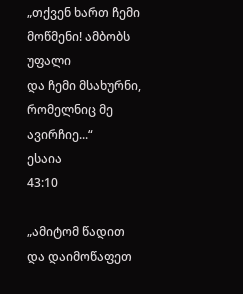„თქვენ ხართ ჩემი მოწმენი! ამბობს უფალი
და ჩემი მსახურნი, რომელნიც მე ავირჩიე...“
ესაია
43:10

„ამიტომ წადით და დაიმოწაფეთ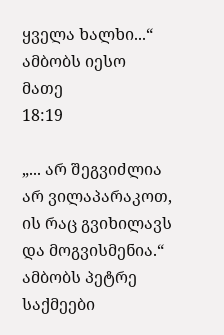ყველა ხალხი...“ ამბობს იესო
მათე
18:19

„... არ შეგვიძლია არ ვილაპარაკოთ, ის რაც გვიხილავს და მოგვისმენია.“ ამბობს პეტრე
საქმეები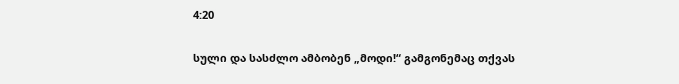4:20

სული და სასძლო ამბობენ „მოდი!“ გამგონემაც თქვას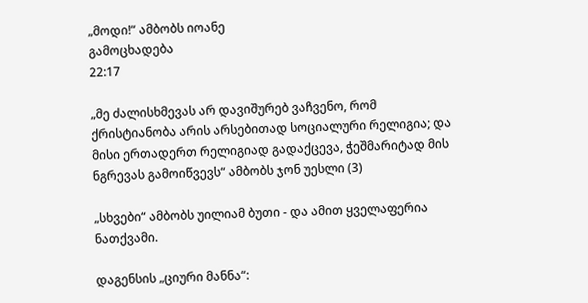„მოდი!“ ამბობს იოანე
გამოცხადება
22:17

„მე ძალისხმევას არ დავიშურებ ვაჩვენო, რომ ქრისტიანობა არის არსებითად სოციალური რელიგია; და მისი ერთადერთ რელიგიად გადაქცევა, ჭეშმარიტად მის ნგრევას გამოიწვევს“ ამბობს ჯონ უესლი (3)

„სხვები“ ამბობს უილიამ ბუთი - და ამით ყველაფერია ნათქვამი.

დაგენსის „ციური მანნა“: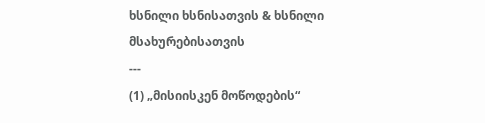ხსნილი ხსნისათვის & ხსნილი მსახურებისათვის
---
(1) „მისიისკენ მოწოდების“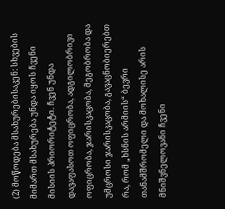(2) მოწოდება მსახურებისაკენ: სხვების მიმართ მსახურება უნდა იყოს ჩვენი მისიის პრიორიტეტი. ჩვენ უნდა დავაფასოთ ოფიცრობა, ადგილობრივი ოფიცრობა, ჯარისკაცობა, მეგობრობა და უმცროსი ჯარისკაცობა, გავაცნობიერებთ რა, რომ „ხსნის არმიის“ ბევრი თანამშრომელი და მოხალისე არის მნიშვნელოვანი ჩვენი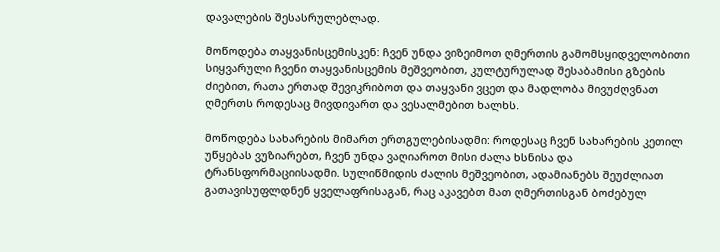დავალების შესასრულებლად.

მოწოდება თაყვანისცემისკენ: ჩვენ უნდა ვიზეიმოთ ღმერთის გამომსყიდველობითი სიყვარული ჩვენი თაყვანისცემის მეშვეობით, კულტურულად შესაბამისი გზების ძიებით, რათა ერთად შევიკრიბოთ და თაყვანი ვცეთ და მადლობა მივუძღვნათ ღმერთს როდესაც მივდივართ და ვესალმებით ხალხს.

მოწოდება სახარების მიმართ ერთგულებისადმი: როდესაც ჩვენ სახარების კეთილ უწყებას ვუზიარებთ, ჩვენ უნდა ვაღიაროთ მისი ძალა ხსნისა და ტრანსფორმაციისადმი. სულიწმიდის ძალის მეშვეობით, ადამიანებს შეუძლიათ გათავისუფლდნენ ყველაფრისაგან, რაც აკავებთ მათ ღმერთისგან ბოძებულ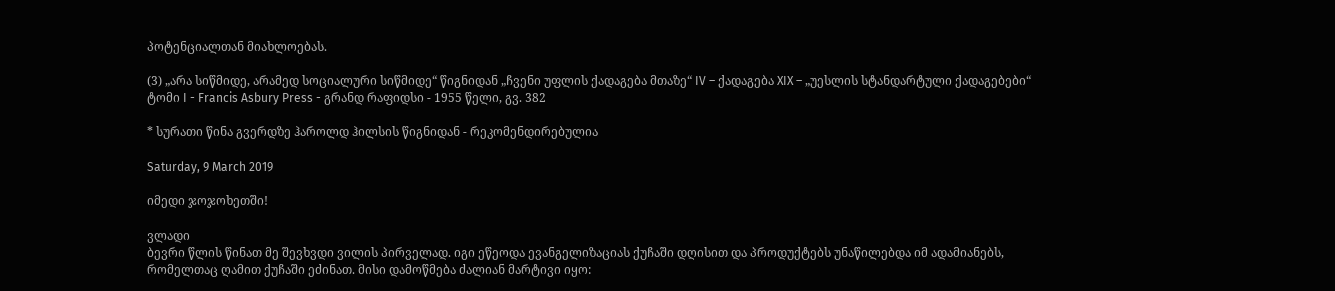პოტენციალთან მიახლოებას.

(3) „არა სიწმიდე, არამედ სოციალური სიწმიდე“ წიგნიდან „ჩვენი უფლის ქადაგება მთაზე“ IV – ქადაგება XIX – „უესლის სტანდარტული ქადაგებები“ ტომი I - Francis Asbury Press - გრანდ რაფიდსი - 1955 წელი, გვ. 382

* სურათი წინა გვერდზე ჰაროლდ ჰილსის წიგნიდან - რეკომენდირებულია

Saturday, 9 March 2019

იმედი ჯოჯოხეთში!

ვლადი
ბევრი წლის წინათ მე შევხვდი ვილის პირველად. იგი ეწეოდა ევანგელიზაციას ქუჩაში დღისით და პროდუქტებს უნაწილებდა იმ ადამიანებს, რომელთაც ღამით ქუჩაში ეძინათ. მისი დამოწმება ძალიან მარტივი იყო: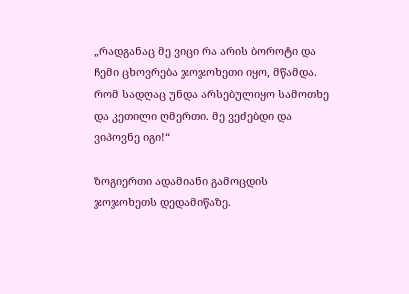„რადგანაც მე ვიცი რა არის ბოროტი და ჩემი ცხოვრება ჯოჯოხეთი იყო, მწამდა. რომ სადღაც უნდა არსებულიყო სამოთხე და კეთილი ღმერთი. მე ვეძებდი და ვიპოვნე იგი!“

ზოგიერთი ადამიანი გამოცდის ჯოჯოხეთს დედამიწაზე.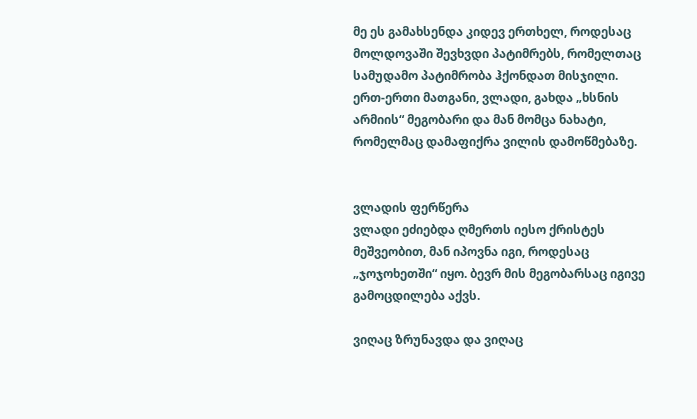მე ეს გამახსენდა კიდევ ერთხელ, როდესაც მოლდოვაში შევხვდი პატიმრებს, რომელთაც სამუდამო პატიმრობა ჰქონდათ მისჯილი. ერთ-ერთი მათგანი, ვლადი, გახდა „ხსნის არმიის“ მეგობარი და მან მომცა ნახატი, რომელმაც დამაფიქრა ვილის დამოწმებაზე.


ვლადის ფერწერა
ვლადი ეძიებდა ღმერთს იესო ქრისტეს მეშვეობით, მან იპოვნა იგი, როდესაც „ჯოჯოხეთში“ იყო. ბევრ მის მეგობარსაც იგივე გამოცდილება აქვს.

ვიღაც ზრუნავდა და ვიღაც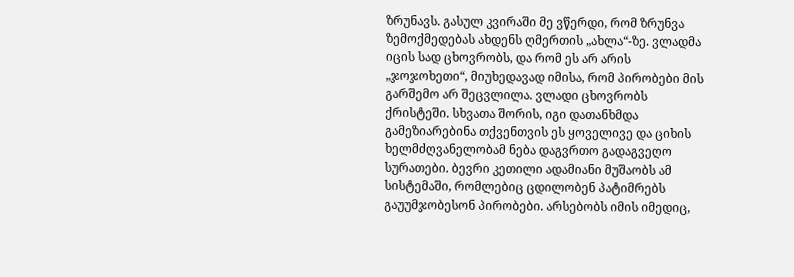ზრუნავს. გასულ კვირაში მე ვწერდი, რომ ზრუნვა ზემოქმედებას ახდენს ღმერთის „ახლა“-ზე. ვლადმა იცის სად ცხოვრობს, და რომ ეს არ არის „ჯოჯოხეთი“, მიუხედავად იმისა, რომ პირობები მის გარშემო არ შეცვლილა. ვლადი ცხოვრობს ქრისტეში. სხვათა შორის, იგი დათანხმდა გამეზიარებინა თქვენთვის ეს ყოველივე და ციხის ხელმძღვანელობამ ნება დაგვრთო გადაგვეღო სურათები. ბევრი კეთილი ადამიანი მუშაობს ამ სისტემაში, რომლებიც ცდილობენ პატიმრებს გაუუმჯობესონ პირობები. არსებობს იმის იმედიც,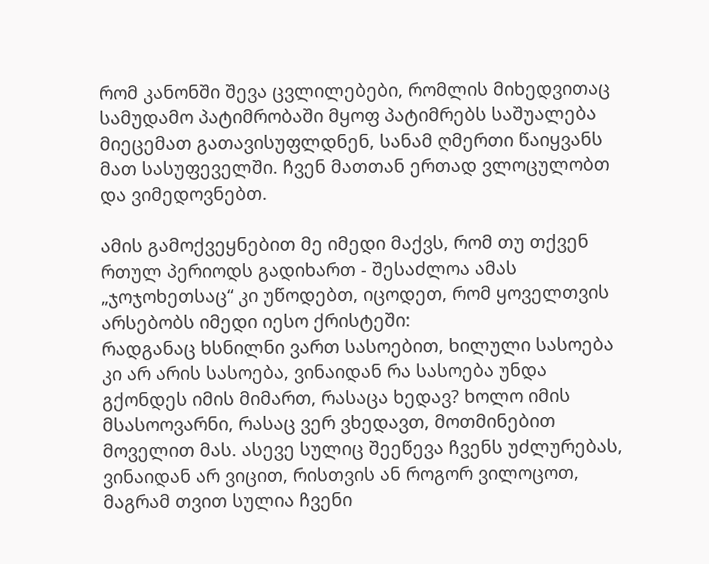რომ კანონში შევა ცვლილებები, რომლის მიხედვითაც სამუდამო პატიმრობაში მყოფ პატიმრებს საშუალება მიეცემათ გათავისუფლდნენ, სანამ ღმერთი წაიყვანს მათ სასუფეველში. ჩვენ მათთან ერთად ვლოცულობთ და ვიმედოვნებთ.

ამის გამოქვეყნებით მე იმედი მაქვს, რომ თუ თქვენ რთულ პერიოდს გადიხართ - შესაძლოა ამას „ჯოჯოხეთსაც“ კი უწოდებთ, იცოდეთ, რომ ყოველთვის არსებობს იმედი იესო ქრისტეში:
რადგანაც ხსნილნი ვართ სასოებით, ხილული სასოება კი არ არის სასოება, ვინაიდან რა სასოება უნდა გქონდეს იმის მიმართ, რასაცა ხედავ? ხოლო იმის მსასოოვარნი, რასაც ვერ ვხედავთ, მოთმინებით მოველით მას. ასევე სულიც შეეწევა ჩვენს უძლურებას, ვინაიდან არ ვიცით, რისთვის ან როგორ ვილოცოთ, მაგრამ თვით სულია ჩვენი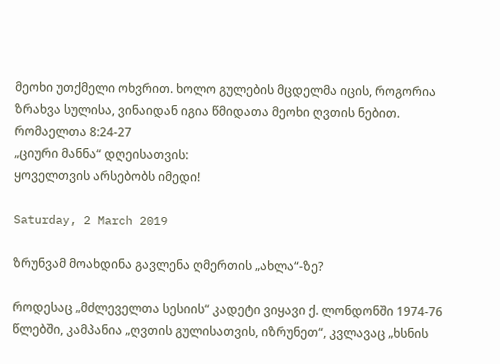მეოხი უთქმელი ოხვრით. ხოლო გულების მცდელმა იცის, როგორია ზრახვა სულისა, ვინაიდან იგია წმიდათა მეოხი ღვთის ნებით.
რომაელთა 8:24-27
„ციური მანნა“ დღეისათვის:
ყოველთვის არსებობს იმედი!

Saturday, 2 March 2019

ზრუნვამ მოახდინა გავლენა ღმერთის „ახლა“-ზე?

როდესაც „მძლეველთა სესიის“ კადეტი ვიყავი ქ. ლონდონში 1974-76 წლებში, კამპანია „ღვთის გულისათვის, იზრუნეთ“, კვლავაც „ხსნის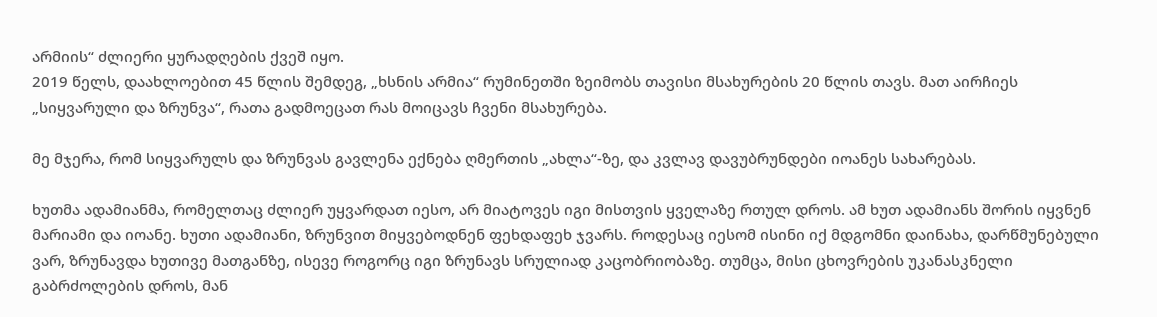არმიის“ ძლიერი ყურადღების ქვეშ იყო.
2019 წელს, დაახლოებით 45 წლის შემდეგ, „ხსნის არმია“ რუმინეთში ზეიმობს თავისი მსახურების 20 წლის თავს. მათ აირჩიეს „სიყვარული და ზრუნვა“, რათა გადმოეცათ რას მოიცავს ჩვენი მსახურება.

მე მჯერა, რომ სიყვარულს და ზრუნვას გავლენა ექნება ღმერთის „ახლა“-ზე, და კვლავ დავუბრუნდები იოანეს სახარებას.

ხუთმა ადამიანმა, რომელთაც ძლიერ უყვარდათ იესო, არ მიატოვეს იგი მისთვის ყველაზე რთულ დროს. ამ ხუთ ადამიანს შორის იყვნენ მარიამი და იოანე. ხუთი ადამიანი, ზრუნვით მიყვებოდნენ ფეხდაფეხ ჯვარს. როდესაც იესომ ისინი იქ მდგომნი დაინახა, დარწმუნებული ვარ, ზრუნავდა ხუთივე მათგანზე, ისევე როგორც იგი ზრუნავს სრულიად კაცობრიობაზე. თუმცა, მისი ცხოვრების უკანასკნელი გაბრძოლების დროს, მან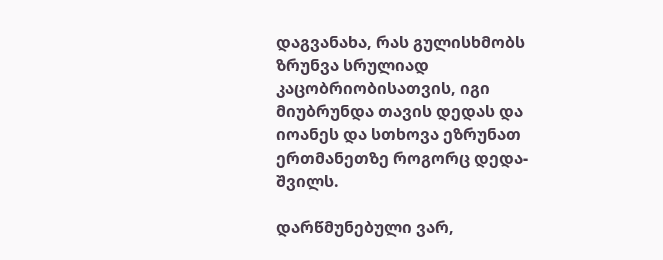დაგვანახა, რას გულისხმობს ზრუნვა სრულიად კაცობრიობისათვის, იგი მიუბრუნდა თავის დედას და იოანეს და სთხოვა ეზრუნათ ერთმანეთზე როგორც დედა-შვილს.

დარწმუნებული ვარ,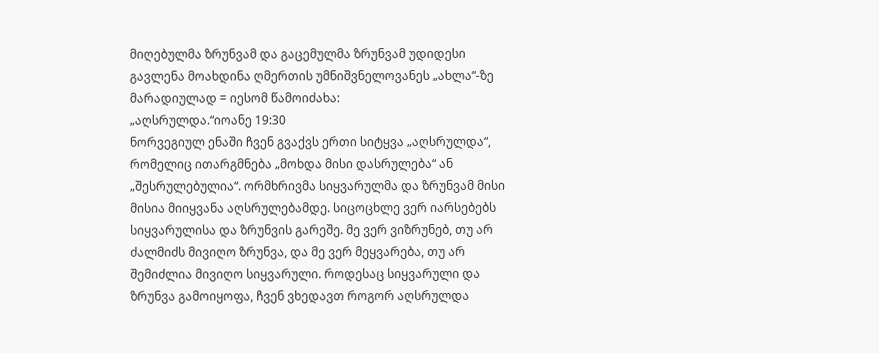მიღებულმა ზრუნვამ და გაცემულმა ზრუნვამ უდიდესი გავლენა მოახდინა ღმერთის უმნიშვნელოვანეს „ახლა“-ზე მარადიულად = იესომ წამოიძახა:
„აღსრულდა.“იოანე 19:30
ნორვეგიულ ენაში ჩვენ გვაქვს ერთი სიტყვა „აღსრულდა“, რომელიც ითარგმნება „მოხდა მისი დასრულება“ ან „შესრულებულია“. ორმხრივმა სიყვარულმა და ზრუნვამ მისი მისია მიიყვანა აღსრულებამდე. სიცოცხლე ვერ იარსებებს სიყვარულისა და ზრუნვის გარეშე. მე ვერ ვიზრუნებ, თუ არ ძალმიძს მივიღო ზრუნვა, და მე ვერ მეყვარება, თუ არ შემიძლია მივიღო სიყვარული. როდესაც სიყვარული და ზრუნვა გამოიყოფა, ჩვენ ვხედავთ როგორ აღსრულდა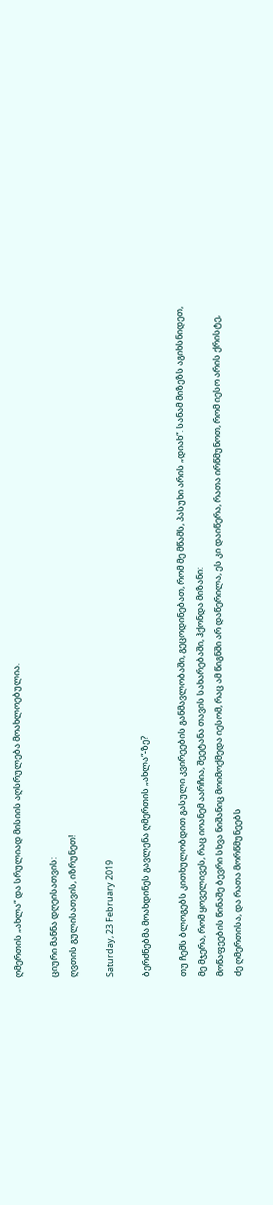ღმერთის „ახლა“ და სრულიად მისიის აღსრულება მოახლოებულია.

ციური მანნა დღეისათვის:
ღვთის გულისათვის, იზრუნეთ!

Saturday, 23 February 2019

ბერძნებმა მოახდინეს გავლენა ღმერთის „ახლა“-ზე?

თუ ჩემს ბლოგებს კითხულობდით გასული კვირეების განმავლობაში, გეცოდინებათ, რომ მე მწამს, პასუხი არის „დიახ“. სანამ მიზეზს აგიხსნიდეთ, მე მჯერა, რომ ყოველივეს, რაც იოანემ აარჩია, შეეტანა თავის სახარებაში, ჰქონდა მიზანი:
მოწაფეების წინაშე ბევრი სხვა ნიშანიც მოიმოქმედა იესომ, რაც ამ წიგნში არ დაწერილა, ეს კი დაიწერა, რათა ირწმუნოთ, რომ იესო არის ქრისტე, ძე ღმერთისა, და რათა მორწმუნეებს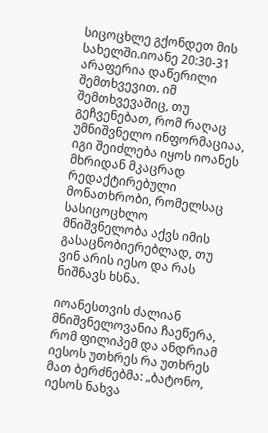სიცოცხლე გქონდეთ მის სახელში.იოანე 20:30-31
არაფერია დაწერილი შემთხვევით. იმ შემთხვევაშიც, თუ გეჩვენებათ, რომ რაღაც უმნიშვნელო ინფორმაციაა, იგი შეიძლება იყოს იოანეს მხრიდან მკაცრად რედაქტირებული მონათხრობი, რომელსაც სასიცოცხლო მნიშვნელობა აქვს იმის გასაცნობიერებლად, თუ ვინ არის იესო და რას ნიშნავს ხსნა.

იოანესთვის ძალიან მნიშვნელოვანია ჩაეწერა, რომ ფილიპემ და ანდრიამ იესოს უთხრეს რა უთხრეს მათ ბერძნებმა: „ბატონო, იესოს ნახვა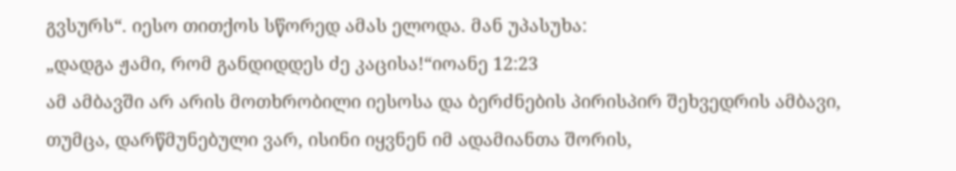გვსურს“. იესო თითქოს სწორედ ამას ელოდა. მან უპასუხა:
„დადგა ჟამი, რომ განდიდდეს ძე კაცისა!“იოანე 12:23
ამ ამბავში არ არის მოთხრობილი იესოსა და ბერძნების პირისპირ შეხვედრის ამბავი, თუმცა, დარწმუნებული ვარ, ისინი იყვნენ იმ ადამიანთა შორის,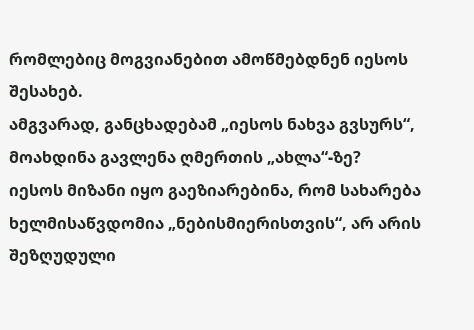რომლებიც მოგვიანებით ამოწმებდნენ იესოს შესახებ.
ამგვარად, განცხადებამ „იესოს ნახვა გვსურს“, მოახდინა გავლენა ღმერთის „ახლა“-ზე?
იესოს მიზანი იყო გაეზიარებინა, რომ სახარება ხელმისაწვდომია „ნებისმიერისთვის“, არ არის შეზღუდული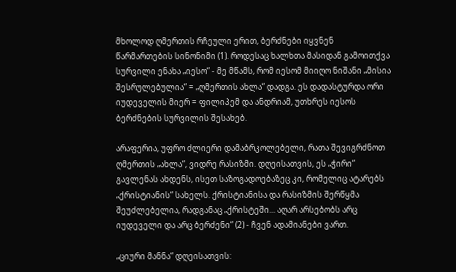მხოლოდ ღმერთის რჩეული ერით, ბერძნები იყვნენ წარმართების სინონიმი (1). როდესაც ხალხთა მასიდან გამოითქვა სურვილი ენახა „იესო“ - მე მწამს, რომ იესომ მიიღო ნიშანი „მისია შესრულებულია“ = „ღმერთის ახლა“ დადგა. ეს დადასტურდა ორი იუდეველის მიერ = ფილიპემ და ანდრიამ, უთხრეს იესოს ბერძნების სურვილის შესახებ.

არაფერია, უფრო ძლიერი დამაბრკოლებელი, რათა შევიგრძნოთ ღმერთის „ახლა“, ვიდრე რასიზმი. დღეისათვის, ეს „ჭირი“ გავლენას ახდენს, ისეთ საზოგადოებაზეც კი, რომელიც ატარებს „ქრისტიანის“ სახელს. ქრისტიანისა და რასიზმის შერწყმა შეუძლებელია, რადგანაც „ქრისტეში... აღარ არსებობს არც იუდეველი და არც ბერძენი“ (2) - ჩვენ ადამიანები ვართ.

„ციური მანნა“ დღეისათვის: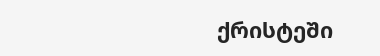ქრისტეში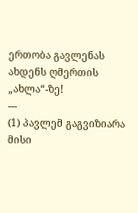ერთობა გავლენას ახდენს ღმერთის „ახლა“-ზე!
---
(1) პავლემ გაგვიზიარა მისი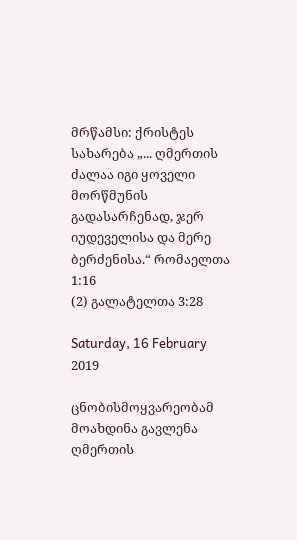მრწამსი: ქრისტეს სახარება „... ღმერთის ძალაა იგი ყოველი მორწმუნის გადასარჩენად, ჯერ იუდეველისა და მერე ბერძენისა.“ რომაელთა 1:16
(2) გალატელთა 3:28

Saturday, 16 February 2019

ცნობისმოყვარეობამ მოახდინა გავლენა ღმერთის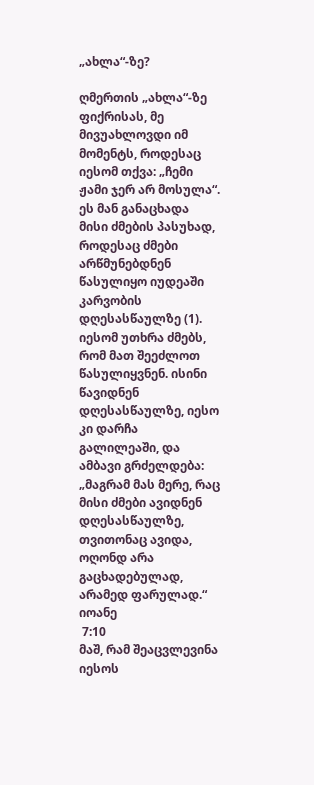„ახლა“-ზე?

ღმერთის „ახლა“-ზე ფიქრისას, მე მივუახლოვდი იმ მომენტს, როდესაც იესომ თქვა: „ჩემი ჟამი ჯერ არ მოსულა“. ეს მან განაცხადა მისი ძმების პასუხად, როდესაც ძმები არწმუნებდნენ წასულიყო იუდეაში კარვობის დღესასწაულზე (1). იესომ უთხრა ძმებს, რომ მათ შეეძლოთ წასულიყვნენ. ისინი წავიდნენ დღესასწაულზე, იესო კი დარჩა გალილეაში, და ამბავი გრძელდება:
„მაგრამ მას მერე, რაც მისი ძმები ავიდნენ დღესასწაულზე, თვითონაც ავიდა, ოღონდ არა გაცხადებულად, არამედ ფარულად.“
იოანე
 7:10
მაშ, რამ შეაცვლევინა იესოს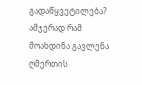გადაწყვეტილება? ამჯერად რამ მოახდინა გავლენა ღმერთის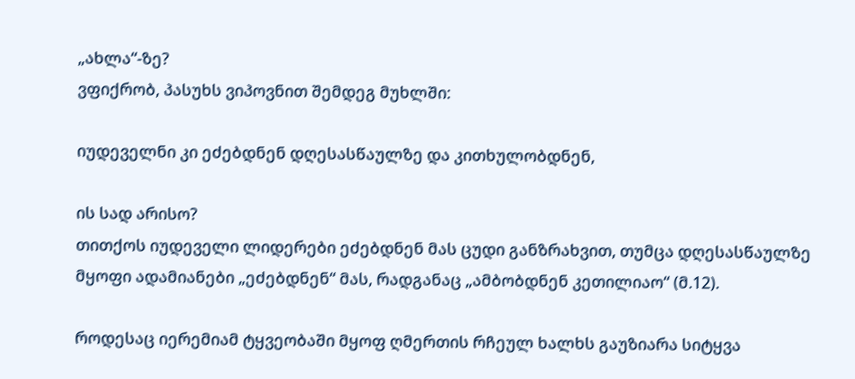„ახლა“-ზე?
ვფიქრობ, პასუხს ვიპოვნით შემდეგ მუხლში:

იუდეველნი კი ეძებდნენ დღესასწაულზე და კითხულობდნენ,

ის სად არისო?
თითქოს იუდეველი ლიდერები ეძებდნენ მას ცუდი განზრახვით, თუმცა დღესასწაულზე მყოფი ადამიანები „ეძებდნენ“ მას, რადგანაც „ამბობდნენ კეთილიაო“ (მ.12).

როდესაც იერემიამ ტყვეობაში მყოფ ღმერთის რჩეულ ხალხს გაუზიარა სიტყვა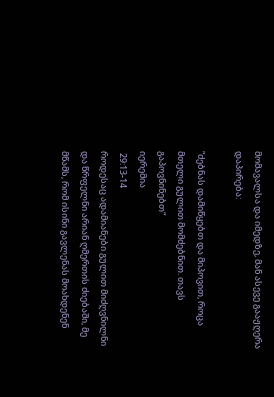მომავალსა და იმედზე, მან ასევე გააჟღერა დაპირება:

“ძებნას დამიწყებთ და მიპოვით, როცა მთელი გულით მომძებნით. თავს გაპოვნინებთ“
იერემია
 29:13-14
როდესაც ადამიანები გულით მიძღვნილნი და წრფელნი არიან ღმერთის ძიებაში, მე მწამს, რომ ისინი გავლენას მოახდენენ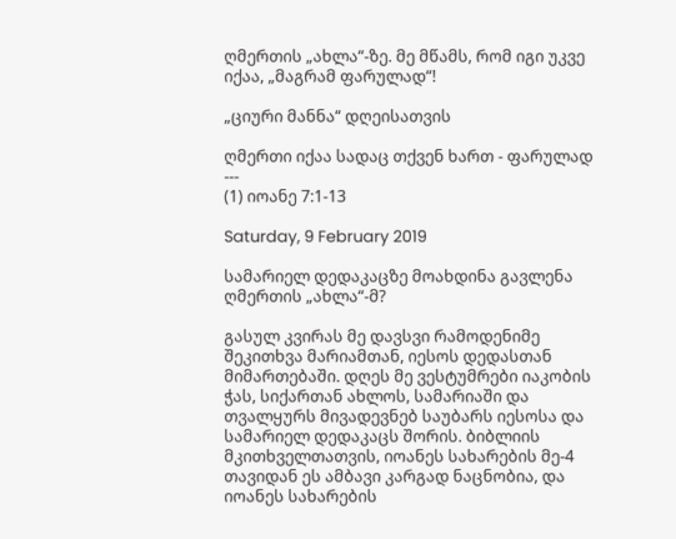ღმერთის „ახლა“-ზე. მე მწამს, რომ იგი უკვე იქაა, „მაგრამ ფარულად“!

„ციური მანნა“ დღეისათვის

ღმერთი იქაა სადაც თქვენ ხართ - ფარულად
---
(1) იოანე 7:1-13

Saturday, 9 February 2019

სამარიელ დედაკაცზე მოახდინა გავლენა ღმერთის „ახლა“-მ?

გასულ კვირას მე დავსვი რამოდენიმე შეკითხვა მარიამთან, იესოს დედასთან მიმართებაში. დღეს მე ვესტუმრები იაკობის ჭას, სიქართან ახლოს, სამარიაში და თვალყურს მივადევნებ საუბარს იესოსა და სამარიელ დედაკაცს შორის. ბიბლიის მკითხველთათვის, იოანეს სახარების მე-4 თავიდან ეს ამბავი კარგად ნაცნობია, და იოანეს სახარების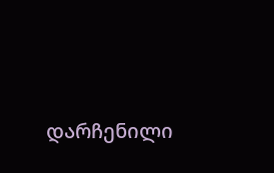დარჩენილი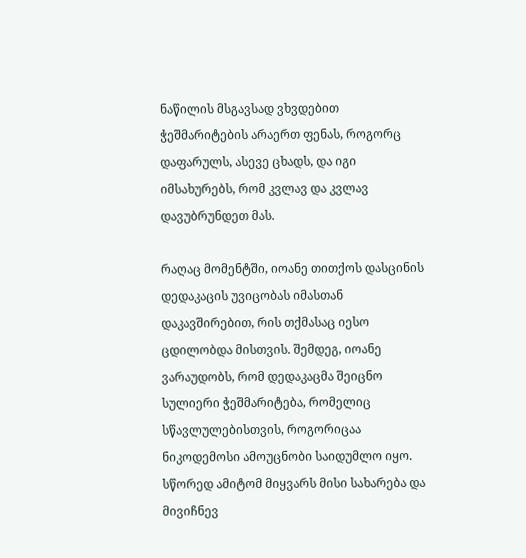ნაწილის მსგავსად ვხვდებით ჭეშმარიტების არაერთ ფენას, როგორც დაფარულს, ასევე ცხადს, და იგი იმსახურებს, რომ კვლავ და კვლავ დავუბრუნდეთ მას.

რაღაც მომენტში, იოანე თითქოს დასცინის დედაკაცის უვიცობას იმასთან დაკავშირებით, რის თქმასაც იესო ცდილობდა მისთვის. შემდეგ, იოანე ვარაუდობს, რომ დედაკაცმა შეიცნო სულიერი ჭეშმარიტება, რომელიც სწავლულებისთვის, როგორიცაა ნიკოდემოსი ამოუცნობი საიდუმლო იყო. სწორედ ამიტომ მიყვარს მისი სახარება და მივიჩნევ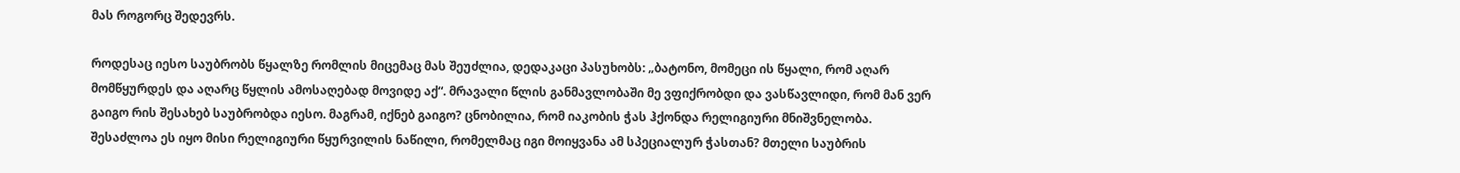მას როგორც შედევრს.

როდესაც იესო საუბრობს წყალზე რომლის მიცემაც მას შეუძლია, დედაკაცი პასუხობს: „ბატონო, მომეცი ის წყალი, რომ აღარ მომწყურდეს და აღარც წყლის ამოსაღებად მოვიდე აქ“. მრავალი წლის განმავლობაში მე ვფიქრობდი და ვასწავლიდი, რომ მან ვერ გაიგო რის შესახებ საუბრობდა იესო. მაგრამ, იქნებ გაიგო? ცნობილია, რომ იაკობის ჭას ჰქონდა რელიგიური მნიშვნელობა. შესაძლოა ეს იყო მისი რელიგიური წყურვილის ნაწილი, რომელმაც იგი მოიყვანა ამ სპეციალურ ჭასთან? მთელი საუბრის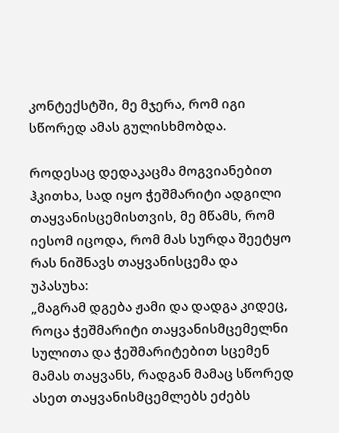კონტექსტში, მე მჯერა, რომ იგი სწორედ ამას გულისხმობდა.

როდესაც დედაკაცმა მოგვიანებით ჰკითხა, სად იყო ჭეშმარიტი ადგილი თაყვანისცემისთვის, მე მწამს, რომ იესომ იცოდა, რომ მას სურდა შეეტყო რას ნიშნავს თაყვანისცემა და უპასუხა:
„მაგრამ დგება ჟამი და დადგა კიდეც, როცა ჭეშმარიტი თაყვანისმცემელნი სულითა და ჭეშმარიტებით სცემენ მამას თაყვანს, რადგან მამაც სწორედ ასეთ თაყვანისმცემლებს ეძებს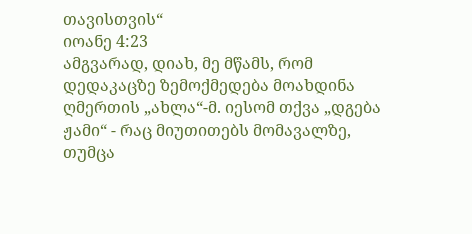თავისთვის“
იოანე 4:23
ამგვარად, დიახ, მე მწამს, რომ დედაკაცზე ზემოქმედება მოახდინა ღმერთის „ახლა“-მ. იესომ თქვა „დგება ჟამი“ - რაც მიუთითებს მომავალზე, თუმცა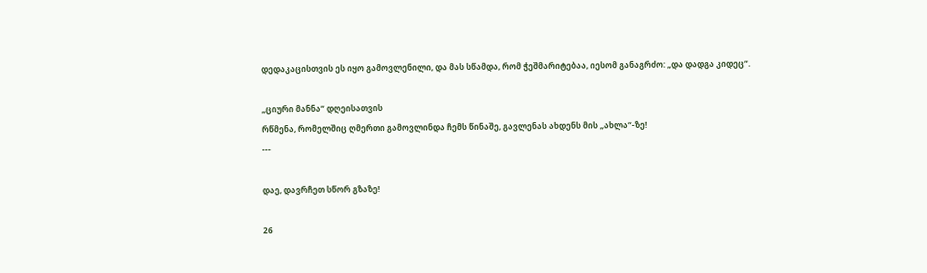დედაკაცისთვის ეს იყო გამოვლენილი, და მას სწამდა, რომ ჭეშმარიტებაა, იესომ განაგრძო: „და დადგა კიდეც“.

„ციური მანნა“ დღეისათვის
რწმენა, რომელშიც ღმერთი გამოვლინდა ჩემს წინაშე, გავლენას ახდენს მის „ახლა“-ზე!
---

დაე, დავრჩეთ სწორ გზაზე!

26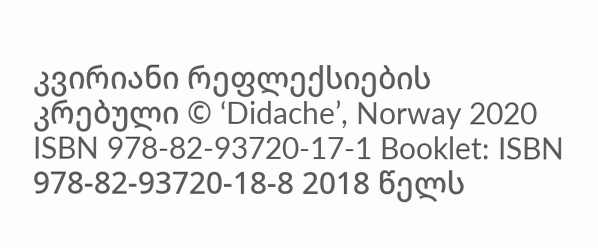კვირიანი რეფლექსიების კრებული © ‘Didache’, Norway 2020 ISBN 978-82-93720-17-1 Booklet: ISBN 978-82-93720-18-8 2018 წელს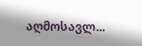აღმოსავლ...